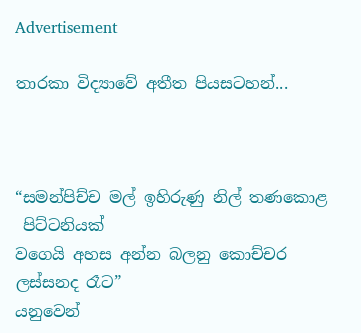Advertisement

තාරකා විද්‍යාවේ අතීත පියසටහන්...



“සමන්පිච්ච මල් ඉහිරුණු නිල් තණකොළ
 පිට්ටනියක්
වගෙයි අහස අන්න බලනු කොච්චර ලස්සනද රෑට”
යනුවෙන්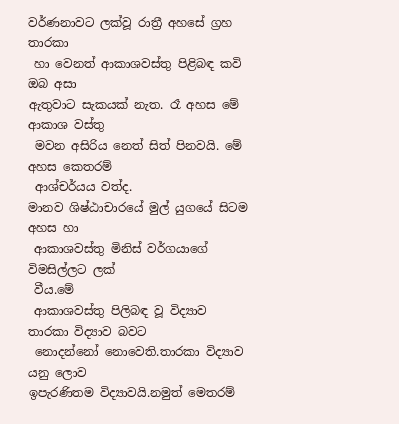වර්ණනාවට ලක්වූ රාත්‍රී අහසේ ග්‍රහ තාරකා
 හා වෙනත් ආකාශවස්තු පිළිබඳ කවි ඔබ අසා
ඇතුවාට සැකයක් නැත. රෑ අහස මේ ආකාශ වස්තු
 මවන අසිරිය නෙත් සිත් පිනවයි. මේ අහස කෙතරම්
 ආශ්චර්යය වත්ද.
මානව ශිෂ්ඨාචාරයේ මුල් යුගයේ සිටම අහස හා
 ආකාශවස්තු මිනිස් වර්ගයාගේ විමසිල්ලට ලක්
 වීය.මේ
 ආකාශවස්තු පිලිබඳ වූ විද්‍යාව තාරකා විද්‍යාව බවට
 නොදන්නෝ නොවෙති.තාරකා විද්‍යාව යනු ලොව
ඉපැරණිතම විද්‍යාවයි.නමුත් මෙතරම්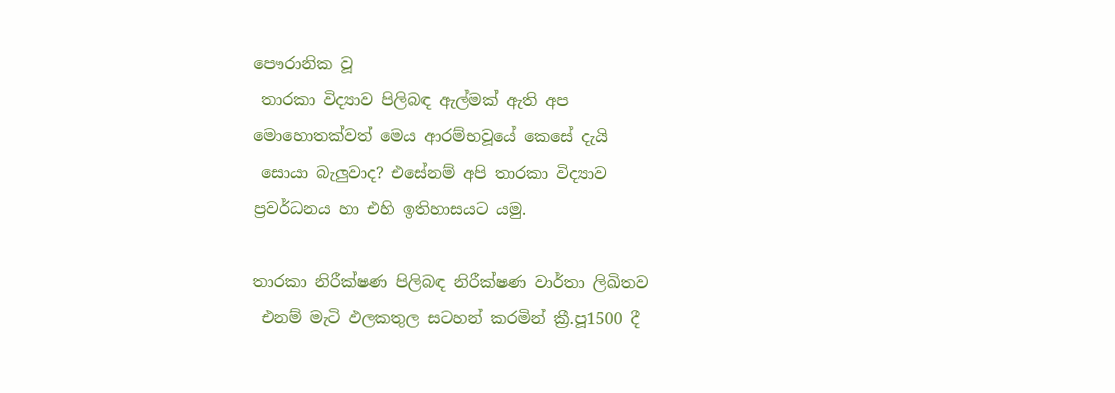පෞරානික වූ
 තාරකා විද්‍යාව පිලිබඳ ඇල්මක් ඇති අප
මොහොතක්වත් මෙය ආරම්භවූයේ කෙසේ දැයි
 සොයා බැලුවාද? එසේනම් අපි තාරකා විද්‍යාව
ප්‍රවර්ධනය හා එහි ඉතිහාසයට යමු.

තාරකා නිරීක්ෂණ පිලිබඳ නිරීක්ෂණ වාර්තා ලිඛිතව
 එනම් මැටි ඵලකතුල සටහන් කරමින් ක්‍රී.පූ1500 දී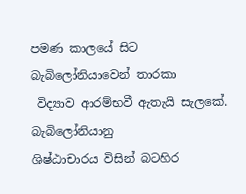පමණ කාලයේ සිට බැබිලෝනියාවෙන් තාරකා
 විද්‍යාව ආරම්භවී ඇතැයි සැලකේ. බැබිලෝනියානු
ශිෂ්ඨාචාරය විසින් බටහිර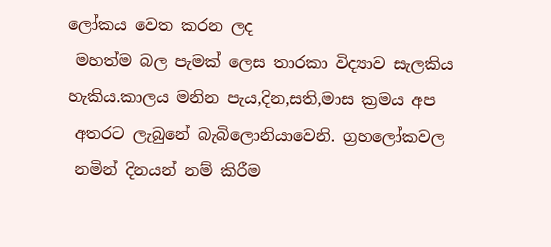ලෝකය වෙත කරන ලද
 මහත්ම බල පැමක් ලෙස තාරකා විද්‍යාව සැලකිය
හැකිය.කාලය මනින පැය,දින,සති,මාස ක්‍රමය අප
 අතරට ලැබුනේ බැබිලොනියාවෙනි. ග්‍රහලෝකවල
 නමින් දිනයන් නම් කිරීම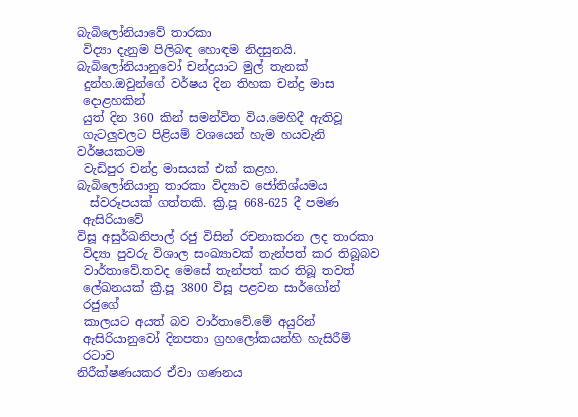බැබිලෝනියාවේ තාරකා
 විද්‍යා දැනුම පිලිබඳ හොඳම නිදසුනයි.
බැබිලෝනියානුවෝ චන්ද්‍රයාට මුල් තැනක්
 දුන්හ.ඔවුන්ගේ වර්ෂය දින තිහක චන්ද්‍ර මාස
 දොළහකින්
 යුත් දින 360 කින් සමන්විත විය.මෙහිදී ඇතිවූ
 ගැටලුවලට පිළියම් වශයෙන් හැම හයවැනි
වර්ෂයකටම
 වැඩිපුර චන්ද්‍ර මාසයක් එක් කළහ.
බැබිලෝනියානු තාරකා විද්‍යාව ජෝතිශ්යමය
  ස්වරූපයක් ගත්තකි. ක්‍රි.පූ 668-625 දී පමණ
 ඇසිරියාවේ
විසූ අසුර්ඛනිපාල් රජු විසින් රචනාකරන ලද තාරකා
 විද්‍යා පුවරු විශාල සංඛ්‍යාවක් තැන්පත් කර තිබූබව
 වාර්තාවේ.තවද මෙසේ තැන්පත් කර තිබූ තවත්
 ලේඛනයක් ක්‍රී.පූ 3800 විසූ පළවන සාර්ගෝන්
 රජුගේ
 කාලයට අයත් බව වාර්තාවේ.මේ අයුරින්
 ඇසිරියානුවෝ දිනපතා ග්‍රහලෝකයන්හි හැසිරීම්
 රටාව
නිරීක්ෂණයකර ඒවා ගණනය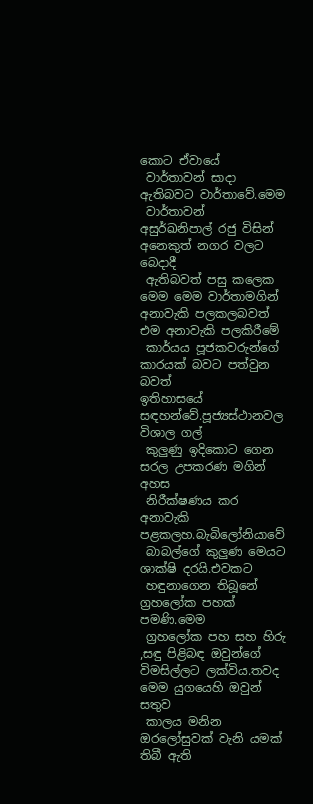කොට ඒවායේ
 වාර්තාවන් සාදා ඇතිබවට වාර්තාවේ.මෙම
 වාර්තාවන්
අසුර්ඛනිපාල් රජු විසින් අනෙකුත් නගර වලට බෙදාදී
 ඇතිබවත් පසු කලෙක මෙම මෙම වාර්තාමගින්
අනාවැකි පලකලබවත් එම අනාවැකි පලකිරීමේ
 කාර්යය පූජකවරුන්ගේ කාරයක් බවට පත්වුන බවත්
ඉතිහාසයේ සඳහන්වේ.පූජ්‍යස්ථානවල විශාල ගල්
 කුලුණු ඉදිකොට ගෙන සරල උපකරණ මගින් අහස
 නිරීක්ෂණය කර අනාවැකි පළකලහ.බැබිලෝනියාවේ
 බාබල්ගේ කුලුණ මෙයට ශාක්ෂි දරයි.එවකට
 හඳුනාගෙන තිබූනේ ග්‍රහලෝක පහක් පමණි.මෙම
 ග්‍රහලෝක පහ සහ හිරු ,සඳු පිළිබඳ ඔවුන්ගේ
විමසිල්ලට ලක්විය.තවද මෙම යුගයෙහි ඔවුන් සතුව
 කාලය මනින ඔරලෝසුවක් වැනි යමක් තිබී ඇති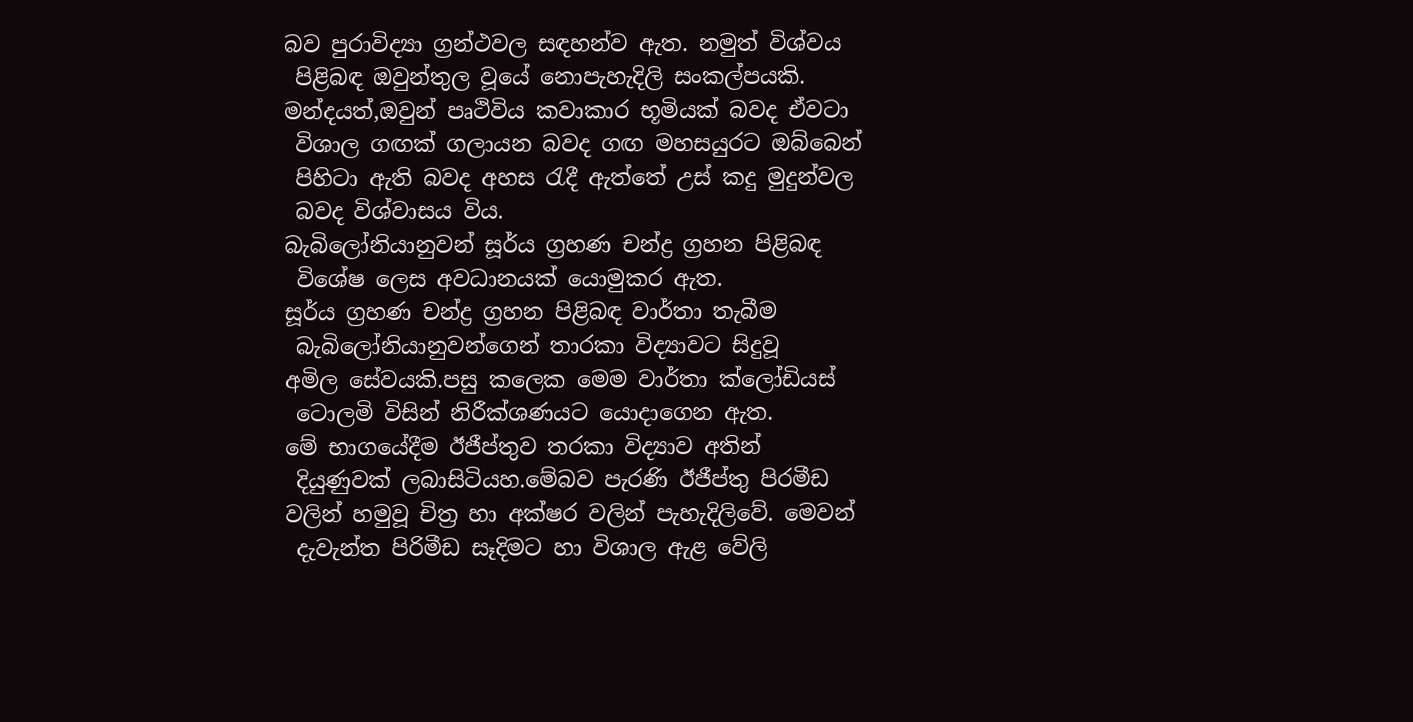බව පුරාවිද්‍යා ග්‍රන්ථවල සඳහන්ව ඇත. නමුත් විශ්වය
 පිළිබඳ ඔවුන්තුල වූයේ නොපැහැදිලි සංකල්පයකි.
මන්දයත්,ඔවුන් පෘථිවිය කවාකාර භූමියක් බවද ඒවටා
 විශාල ගඟක් ගලායන බවද ගඟ මහසයුරට ඔබ්බෙන්
 පිහිටා ඇති බවද අහස රැදී ඇත්තේ උස් කදු මුදුන්වල
 බවද විශ්වාසය විය.
බැබිලෝනියානුවන් සූර්ය ග්‍රහණ චන්ද්‍ර ග්‍රහන පිළිබඳ
 විශේෂ ලෙස අවධානයක් යොමුකර ඇත.
සූර්ය ග්‍රහණ චන්ද්‍ර ග්‍රහන පිළිබඳ වාර්තා තැබීම
 බැබිලෝනියානුවන්ගෙන් තාරකා විද්‍යාවට සිදුවූ
අමිල සේවයකි.පසු කලෙක මෙම වාර්තා ක්ලෝඩියස්
 ටොලමි විසින් නිරීක්ශණයට යොදාගෙන ඇත.
මේ භාගයේදීම ඊජීප්තුව තරකා විද්‍යාව අතින්
 දියුණුවක් ලබාසිටියහ.මේබව පැරණි ඊජීප්තු පිරමීඩ
වලින් හමුවූ චිත්‍ර හා අක්ෂර වලින් පැහැදිලිවේ. මෙවන්
 දැවැන්ත පිරිමීඩ සෑදිමට හා විශාල ඇළ වේලි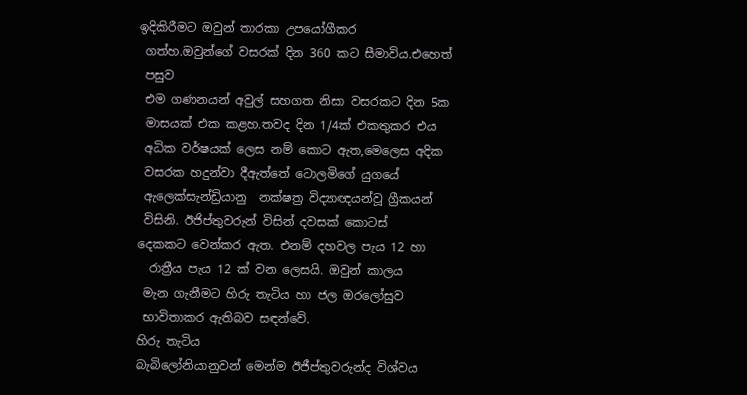ඉදිකිරීමට ඔවුන් තාරකා උපයෝගීකර
 ගත්හ.ඔවුන්ගේ වසරක් දින 360 කට සීමාවිය.එහෙත්
 පසුව
 එම ගණනයන් අවුල් සහගත නිසා වසරකට දින 5ක
 මාසයක් එක කළහ.තවද දින 1/4ක් එකතුකර එය
 අධික වර්ෂයක් ලෙස නම් කොට ඇත,මෙලෙස අදික
 වසරක හදුන්වා දීඇත්තේ ටොලමිගේ යුගයේ
 ඇලෙක්සැන්ඩ්‍රියානු  නක්ෂත්‍ර විද්‍යාඥයන්වූ ග්‍රීකයන්
 විසිනි. ඊජිප්තුවරුන් විසින් දවසක් කොටස්
දෙකකට වෙන්කර ඇත. එනම් දහවල පැය 12 හා
  රාත්‍රීය පැය 12 ක් වන ලෙසයි. ඔවුන් කාලය
 මැන ගැනීමට හිරු තැටිය හා ජල ඔරලෝසුව
 භාවිතාකර ඇතිබව සඳන්වේ.
හිරු තැටිය
බැබිලෝනියානුවන් මෙන්ම ඊජීප්තුවරුන්ද විශ්වය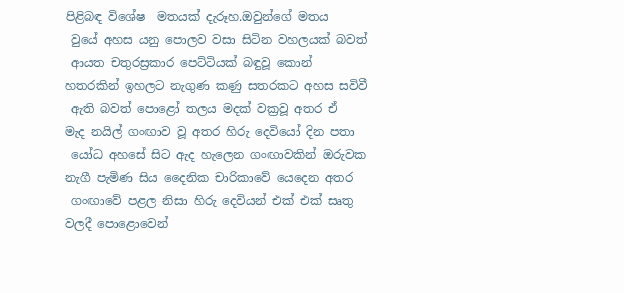පිළිබඳ විශේෂ  මතයක් දැරූහ.ඔවුන්ගේ මතය
 වුයේ අහස යනු පොලව වසා සිටින වහලයක් බවත්
 ආයත චතුරස්‍රකාර පෙට්ටියක් බඳුවූ කොන්
හතරකින් ඉහලට නැගුණ කණු සතරකට අහස සවිවී
 ඇති බවත් පොළෝ තලය මදක් වක්‍රවූ අතර ඒ
මැද නයිල් ගංඟාව වූ අතර හිරු දෙවියෝ දින පතා
 යෝධ අහසේ සිට ඇද හැලෙන ගංඟාවකින් ඔරුවක
නැගී පැමිණ සිය දෛනික චාරිකාවේ යෙදෙන අතර
 ගංඟාවේ පළල නිසා හිරු දෙවියන් එක් එක් සෘතු
වලදී පොළොවෙන්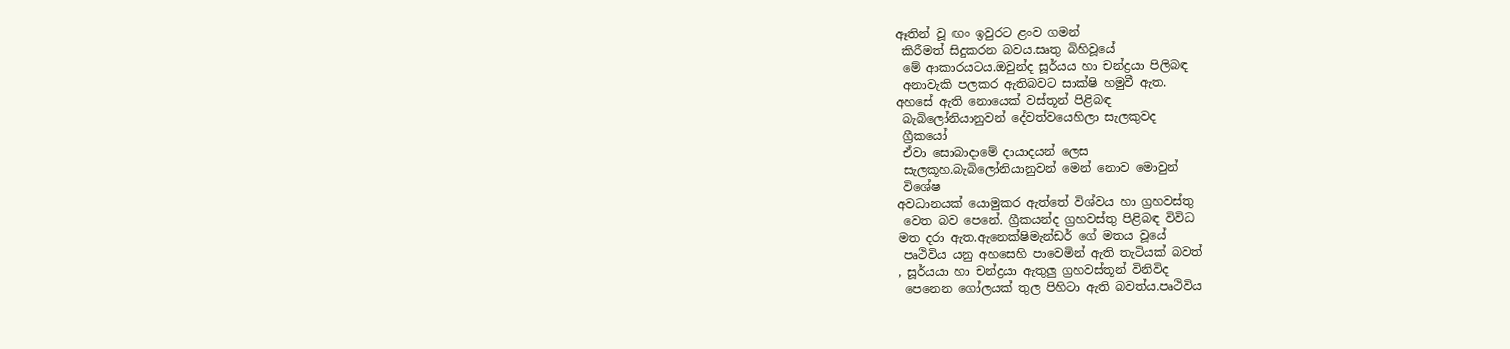ඈතින් වූ ඟං ඉවුරට ළංව ගමන්
 කිරීමත් සිදුකරන බවය.සෘතු බිහිවූයේ
 මේ ආකාරයටය.ඔවුන්ද සූර්යය හා චන්ද්‍රයා පිලිබඳ
 අනාවැකි පලකර ඇතිබවට සාක්ෂි හමුවී ඇත.
අහසේ ඇති නොයෙක් වස්තූන් පිළිබඳ
 බැබිලෝනියානුවන් දේවත්වයෙහිලා සැලකුවද
 ග්‍රීකයෝ
 ඒවා සොබාදාමේ දායාදයන් ලෙස
 සැලකූහ.බැබිලෝනියානුවන් මෙන් නොව මොවුන්
 විශේෂ
අවධානයක් යොමුකර ඇත්තේ විශ්වය හා ග්‍රහවස්තු
 වෙත බව පෙනේ. ග්‍රීකයන්ද ග්‍රහවස්තු පිළිබඳ විවිධ
මත දරා ඇත.ඇනෙක්ෂිමැන්ඩර් ගේ මතය වූයේ
 පෘථිවිය යනු අහසෙහි පාවෙමින් ඇති තැටියක් බවත්
, සූර්යයා හා චන්ද්‍රයා ඇතුලු ග්‍රහවස්තූන් විනිවිද
 පෙනෙන ගෝලයක් තුල පිහිටා ඇති බවත්ය.පෘථිවිය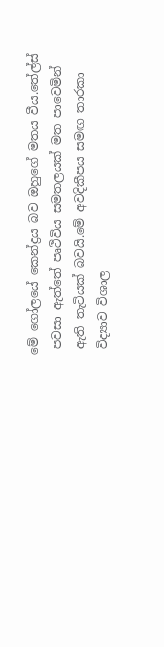මේ ගෝලයේ කෙන්ද්‍රය බව ඔහුගේ මතය වීය.තේල්ස්
 පවසා ඇත්තේ පෘථිවිය සමතලයක් මත පාවෙමින්
 ඇති තැටියක් බවයි.මේ අවදිකීපය සමඟ තාරකා
 විද්‍යාව විශාල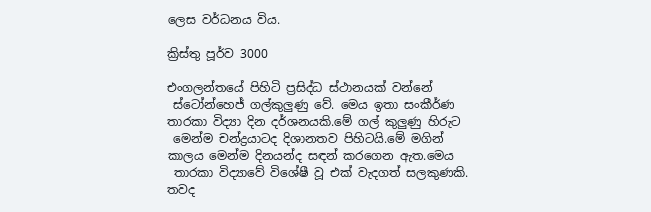ලෙස වර්ධනය විය.

ක්‍රිස්තු පූර්ව 3000

එංගලන්තයේ පිහිටි ප්‍රසිද්ධ ස්ථානයක් වන්නේ
 ස්ටෝන්හෙජ් ගල්කුලුණු වේ. මෙය ඉතා සංකීර්ණ
තාරකා විද්‍යා දින දර්ශනයකි.මේ ගල් කුලුණු හිරුට
 මෙන්ම චන්ද්‍රයාටද දිශානතව පිහිටයි.මේ මගින්
කාලය මෙන්ම දිනයන්ද සඳන් කරගෙන ඇත.මෙය
 තාරකා විද්‍යාවේ විශේෂී වූ එක් වැදගත් සලකුණකි.
තවද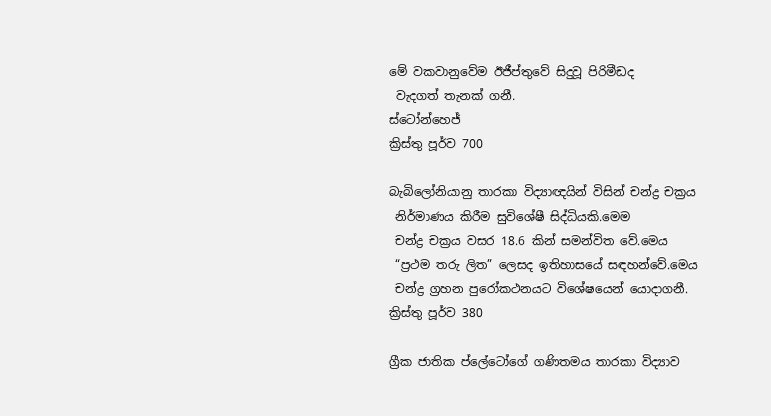මේ වකවානුවේම ඊජීප්තුවේ සිදුවූ පිරිමීඩද
 වැදගත් තැනක් ගනී.
ස්ටෝන්හෙජ්
ක්‍රිස්තු පූර්ව 700

බැබිලෝනියානු තාරකා විද්‍යාඥයින් විසින් චන්ද්‍ර චක්‍රය
 නිර්මාණය කිරීම සුවිශේෂී සිද්ධියකි.මෙම
 චන්ද්‍ර චක්‍රය වසර 18.6 කින් සමන්විත වේ.මෙය
 “ප්‍රථම තරු ලිත” ලෙසද ඉතිහාසයේ සඳහන්වේ.මෙය
 චන්ද්‍ර ග්‍රහන පුරෝකථනයට විශේෂයෙන් යොදාගනී.
ක්‍රිස්තු පූර්ව 380

ග්‍රීක ජාතික ප්ලේටෝගේ ගණිතමය තාරකා විද්‍යාව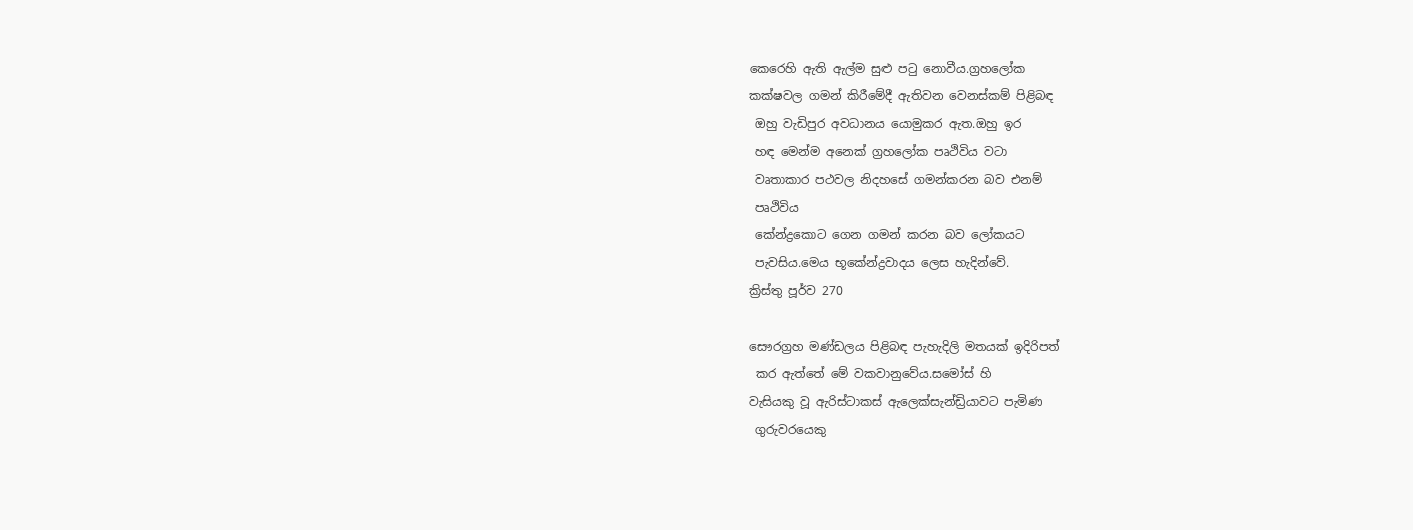කෙරෙහි ඇති ඇල්ම සුළු පටු නොවීය.ග්‍රහලෝක
කක්ෂවල ගමන් කිරීමේදී ඇතිවන වෙනස්කම් පිළිබඳ
 ඔහු වැඩිපුර අවධානය යොමුකර ඇත.ඔහු ඉර
 හඳ මෙන්ම අනෙක් ග්‍රහලෝක පෘථිවිය වටා
 වෘතාකාර පථවල නිදහසේ ගමන්කරන බව එනම්
 පෘථිවිය
 කේන්ද්‍රකොට ගෙන ගමන් කරන බව ලෝකයට
 පැවසිය.මෙය භූකේන්ද්‍රවාදය ලෙස හැදින්වේ.
ක්‍රිස්තු පූර්ව 270

සෞරග්‍රහ මණ්ඩලය පිළිබඳ පැහැදිලි මතයක් ඉදිරිපත්
 කර ඇත්තේ මේ වකවානුවේය.සමෝස් හි
වැසියකු වූ ඇරිස්ටාකස් ඇලෙක්සැන්ඩ්‍රියාවට පැමිණ
 ගුරුවරයෙකු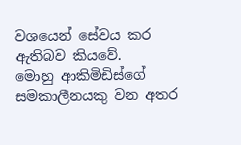වශයෙන් සේවය කර ඇතිබව කියවේ.
මොහු ආකිමිඩිස්ගේ සමකාලීනයකු වන අතර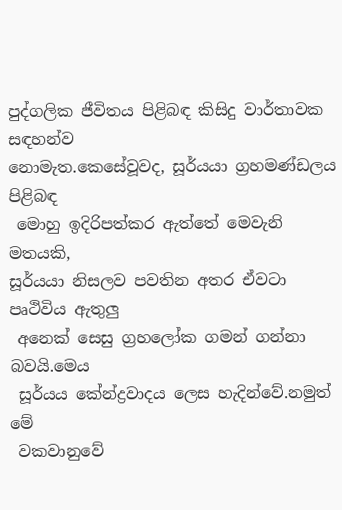පුද්ගලික ජීවිතය පිළිබඳ කිසිදු වාර්තාවක සඳහන්ව
නොමැත.කෙසේවූවද, සූර්යයා ග්‍රහමණ්ඩලය පිළිබඳ
 මොහු ඉදිරිපත්කර ඇත්තේ මෙවැනි මතයකි,
සූර්යයා නිසලව පවතින අතර ඒවටා පෘථිවිය ඇතුලු
 අනෙක් සෙසු ග්‍රහලෝක ගමන් ගන්නා බවයි.මෙය
 සූර්යය කේන්ද්‍රවාදය ලෙස හැදින්වේ.නමුත් මේ
 වකවානුවේ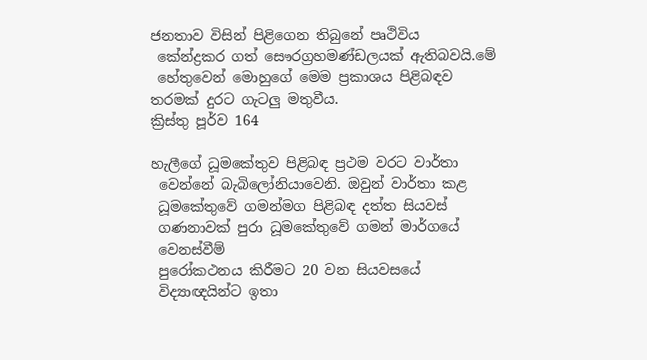ජනතාව විසින් පිළිගෙන තිබුනේ පෘථිවිය
 කේන්ද්‍රකර ගත් සෞරග්‍රහමණ්ඩලයක් ඇතිබවයි.මේ
 හේතුවෙන් මොහුගේ මෙම ප්‍රකාශය පිළිබඳව
තරමක් දුරට ගැටලු මතුවීය.
ක්‍රිස්තු පූර්ව 164

හැලීගේ ධූමකේතුව පිළිබඳ ප්‍රථම වරට වාර්තා
 වෙන්නේ බැබිලෝනියාවෙනි. ඔවුන් වාර්තා කළ
 ධූමකේතුවේ ගමන්මග පිළිබඳ දත්ත සියවස්
 ගණනාවක් පුරා ධූමකේතුවේ ගමන් මාර්ගයේ
 වෙනස්වීම්
 පුරෝකථනය කිරීමට 20 වන සියවසයේ
 විද්‍යාඥයින්ට ඉතා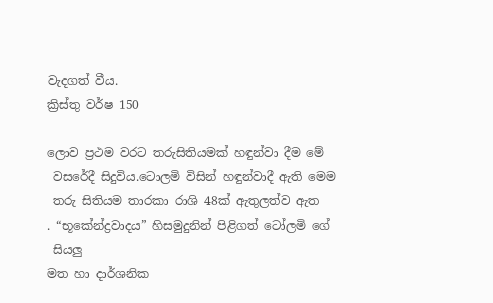වැදගත් වීය.
ක්‍රිස්තු වර්ෂ 150

ලොව ප්‍රථම වරට තරුසිතියමක් හඳුන්වා දීම මේ
 වසරේදී සිදුවිය.ටොලමි විසින් හඳුන්වාදී ඇති මෙම
 තරු සිතියම තාරකා රාශි 48ක් ඇතුලත්ව ඇත
. “භූකේන්ද්‍රවාදය” හිසමුදුනින් පිළිගත් ටෝලමි ගේ
 සියලු
මත හා දාර්ශනික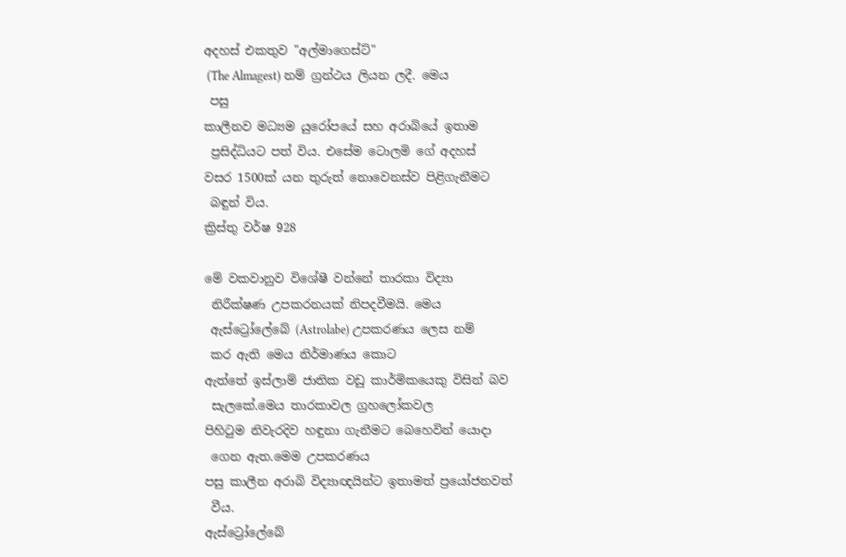අදහස් එකතුව "අල්මාගෙස්ට්"
 (The Almagest) නම් ග්‍රන්ථය ලියන ලදී. මෙය
 පසු
කාලීනව මධ්‍යම යුරෝපයේ සහ අරාබියේ ඉතාම
 ප්‍රසිද්ධියට පත් විය. එසේම ටොලමි ගේ අදහස්
වසර 1500ක් යන තුරුත් නොවෙනස්ව පිළිගැනීමට
 බඳුන් විය.
ක්‍රිස්තු වර්ෂ 928

මේ වකවානුව විශේෂී වන්නේ තාරකා විද්‍යා
 නිරීක්ෂණ උපකරනයක් නිපදවීමයි. මෙය
 ඇස්ට්‍රෝලේබේ (Astrolabe) උපකරණය ලෙස නම්
 කර ඇති මෙය නිර්මාණය කොට
ඇත්තේ ඉස්ලාම් ජාතික වඩු කාර්මිකයෙකු විසින් බව
 සැලකේ.මෙය තාරකාවල ග්‍රහලෝකවල
පිහිටුම නිවැරදිව හඳුනා ගැනීමට බෙහෙවින් යොදා
 ගෙන ඇත.මෙම උපකරණය
පසු කාලීන අරාබි විද්‍යාඥයින්ට ඉතාමත් ප්‍රයෝජනවත්
 වීය.
ඇස්ට්‍රෝලේබේ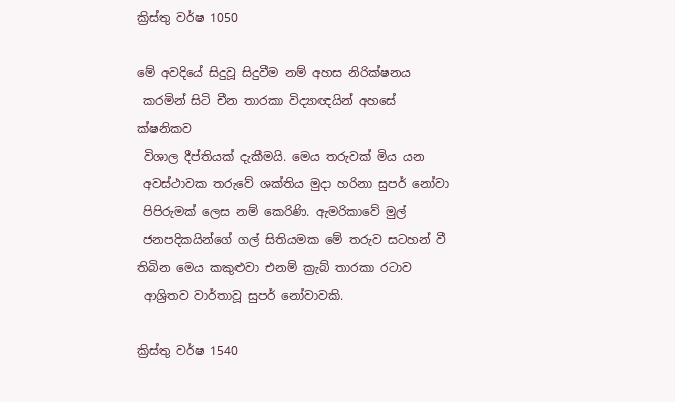ක්‍රිස්තු වර්ෂ 1050

මේ අවදියේ සිදුවූ සිදුවීම නම් අහස නිරික්ෂනය
 කරමින් සිටි චීන තාරකා විද්‍යාඥයින් අහසේ
ක්ෂනිකව
 විශාල දීප්තියක් දැකීමයි. මෙය තරුවක් මිය යන
 අවස්ථාවක තරුවේ ශක්තිය මුදා හරිනා සුපර් නෝවා
 පිපිරුමක් ලෙස නම් කෙරිණි. ඇමරිකාවේ මුල්
 ජනපදිකයින්ගේ ගල් සිතියමක මේ තරුව සටහන් වී
තිබින මෙය කකුළුවා එනම් ක්‍රැබ් තාරකා රටාව
 ආශ්‍රිතව වාර්තාවූ සුපර් නෝවාවකි.

ක්‍රිස්තු වර්ෂ 1540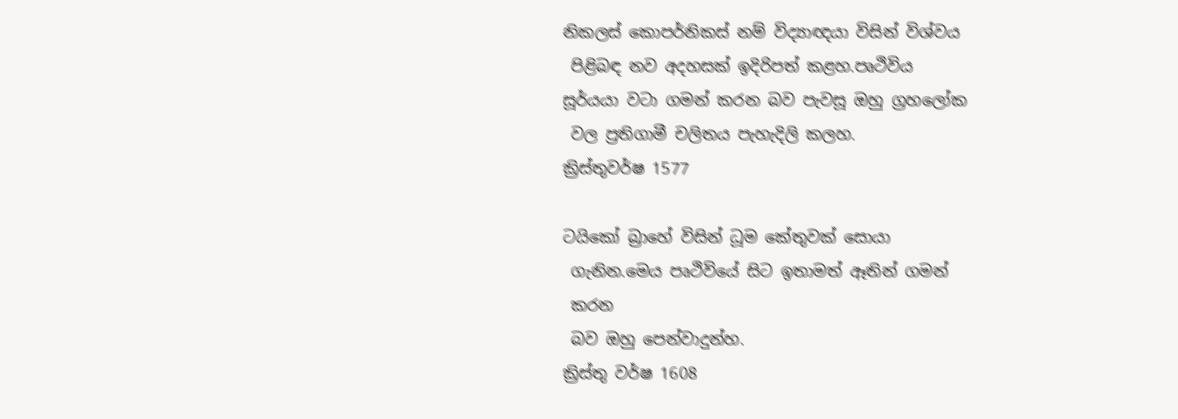නිකලස් කොපර්නිකස් නම් විද්‍යාඥයා විසින් විශ්වය
 පිළිබඳ නව අදහසක් ඉදිරිපත් කළහ.පෘථිවිය
සූර්යයා වටා ගමන් කරන බව පැවසූ ඔහු ග්‍රහලෝක
 වල ප්‍රතිගාමී චලිතය පැහැදිලි කලහ.
ක්‍රිස්තුවර්ෂ 1577

ටයිකෝ බ්‍රාහේ විසින් ධූම කේතුවක් සොයා
 ගැනින.මෙය පෘථිවියේ සිට ඉතාමත් ඈතින් ගමන්
 කරන
 බව ඔහු පෙන්වාදුන්හ.
ක්‍රිස්තු වර්ෂ 1608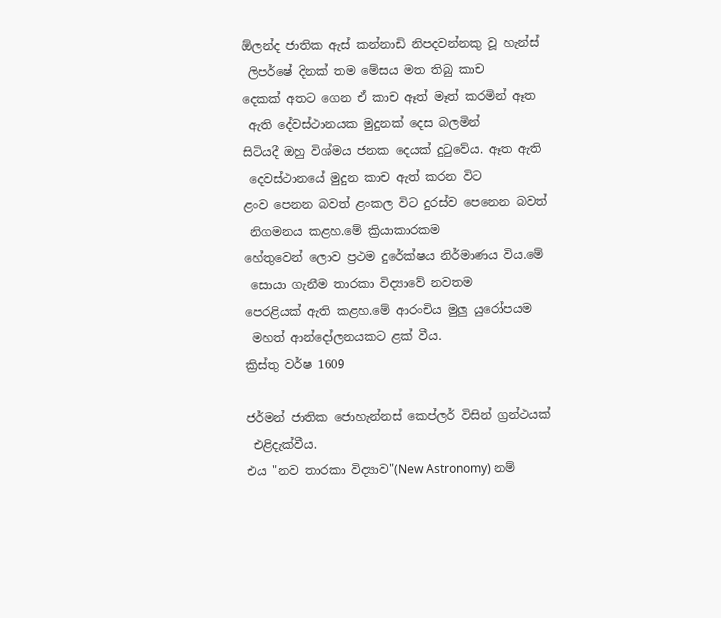ඕලන්ද ජාතික ඇස් කන්නාඩි නිපදවන්නකු වූ හැන්ස්
 ලිපර්ෂේ දිනක් තම මේසය මත තිබු කාච
දෙකක් අතට ගෙන ඒ කාච ඈත් මෑත් කරමින් ඈත
 ඇති දේවස්ථානයක මුදුනක් දෙස බලමින්
සිටියදී ඔහු විශ්මය ජනක දෙයක් දුටුවේය. ඈත ඇති
 දෙවස්ථානයේ මුදුන කාච ඇත් කරන විට
ළංව පෙනන බවත් ළංකල විට දුරස්ව පෙනෙන බවත්
 නිගමනය කළහ.මේ ක්‍රියාකාරකම
හේතුවෙන් ලොව ප්‍රථම දුරේක්ෂය නිර්මාණය විය.මේ
 සොයා ගැනීම තාරකා විද්‍යාවේ නවතම
පෙරළියක් ඇති කළහ.මේ ආරංචිය මුලු යුරෝපයම
 මහත් ආන්දෝලනයකට ළක් වීය.
ක්‍රිස්තු වර්ෂ 1609

ජර්මන් ජාතික ජොහැන්නස් කෙප්ලර් විසින් ග්‍රන්ථයක්
 එළිදැක්වීය.
එය "නව තාරකා විද්‍යාව"(New Astronomy) නම්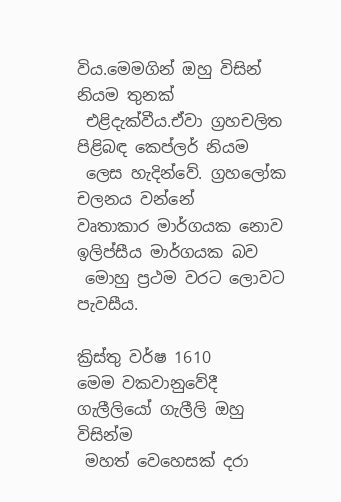විය.මෙමගින් ඔහු විසින් නියම තුනක්
 එළිදැක්වීය.ඒවා ග්‍රහචලිත පිළිබඳ කෙප්ලර් නියම
 ලෙස හැදින්වේ. ග්‍රහලෝක චලනය වන්නේ
වෘතාකාර මාර්ගයක නොව ඉලිප්සීය මාර්ගයක බව
 මොහු ප්‍රථම වරට ලොවට පැවසීය.

ක්‍රිස්තු වර්ෂ 1610
මෙම වකවානුවේදී ගැලීලියෝ ගැලීලි ඔහු විසින්ම
 මහත් වෙහෙසක් දරා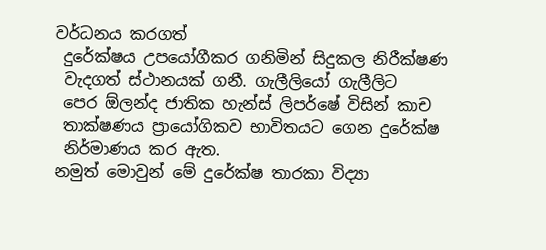වර්ධනය කරගත්
 දුරේක්ෂය උපයෝගීකර ගනිමින් සිදුකල නිරීක්ෂණ
 වැදගත් ස්ථානයක් ගනී. ගැලීලියෝ ගැලීලිට
 පෙර ඕලන්ද ජාතික හැන්ස් ලිපර්ෂේ විසින් කාච
 තාක්ෂණය ප්‍රායෝගිකව භාවිතයට ගෙන දුරේක්ෂ
 නිර්මාණය කර ඇත.
නමුත් මොවුන් මේ දුරේක්ෂ තාරකා විද්‍යා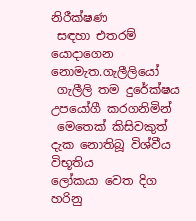නිරීක්ෂණ
 සඳහා එතරම් යොදාගෙන නොමැත.ගැලීලියෝ
 ගැලීලි තම දුරේක්ෂය උපයෝගී කරගනිමින්
 මෙතෙක් කිසිවකුත් දැක නොතිබූ විශ්වීය විභූතිය
ලෝකයා වෙත දිග හරිනු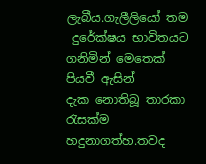ලැබීය.ගැලීලියෝ තම
 දුරේක්ෂය භාවිතයට ගනිමින් මෙතෙක් පියවී ඇසින්
දැක නොතිබූ තාරකා රැසක්ම හදුනාගත්හ.තවද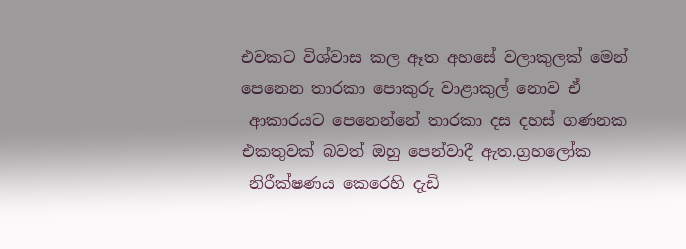එවකට විශ්වාස කල ඈත අහසේ වලාකුලක් මෙන්
පෙනෙන තාරකා පොකුරු වාළාකුල් නොව ඒ
 ආකාරයට පෙනෙන්නේ තාරකා දස දහස් ගණනක
එකතුවක් බවත් ඔහු පෙන්වාදී ඇත.ග්‍රහලෝක
 නිරීක්ෂණය කෙරෙහි දැඩි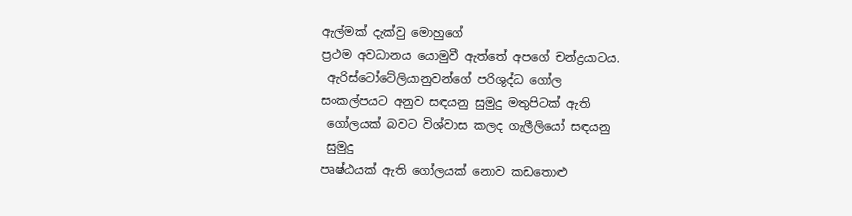ඇල්මක් දැක්වු මොහුගේ
ප්‍රථම අවධානය යොමුවී ඇත්තේ අපගේ චන්ද්‍රයාටය.
 ඇරිස්ටෝටේලියානුවන්ගේ පරිශුද්ධ ගෝල
සංකල්පයට අනුව සඳයනු සුමුදු මතුපිටක් ඇති
 ගෝලයක් බවට විශ්වාස කලද ගැලීලියෝ සඳයනු
 සුමුදු
පෘෂ්ඨයක් ඇති ගෝලයක් නොව කඩතොළු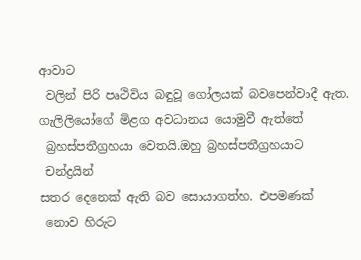ආවාට
 වලින් පිරි පෘථිවිය බඳුවූ ගෝලයක් බවපෙන්වාදී ඇත.
ගැලිලියෝගේ මිළග අවධානය යොමුවී ඇත්තේ
 බ්‍රහස්පතීග්‍රහයා වෙතයි.ඔහු බ්‍රහස්පතීග්‍රහයාට
 චන්ද්‍රයින්
සතර දෙනෙක් ඇති බව සොයාගත්හ. එපමණක්
 නොව හිරුට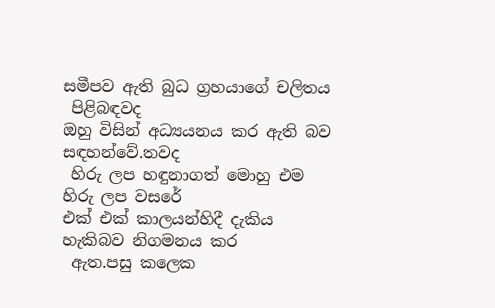සමීපව ඇති බුධ ග්‍රහයාගේ චලිතය
 පිළිබඳවද
ඔහු විසින් අධ්‍යයනය කර ඇති බව සඳහන්වේ.තවද
 හිරු ලප හඳුනාගත් මොහු එම හිරු ලප වසරේ
එක් එක් කාලයන්හිදී දැකිය හැකිබව නිගමනය කර
 ඇත.පසු කලෙක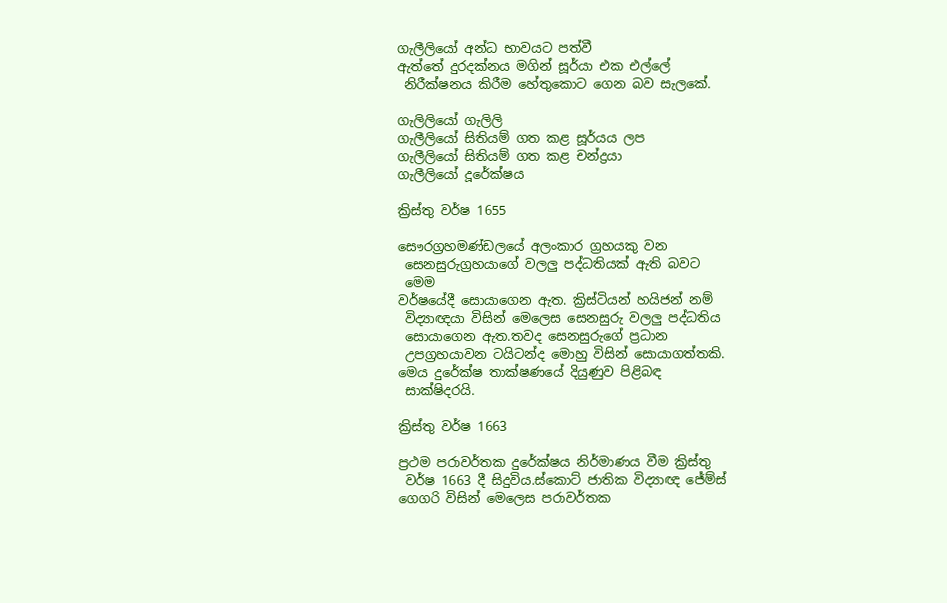ගැලීලියෝ අන්ධ භාවයට පත්වී
ඇත්තේ දුරදක්නය මගින් සූර්යා එක එල්ලේ
 නිරීක්ෂනය කිරීම හේතුකොට ගෙන බව සැලකේ.

ගැලිලියෝ ගැලිලි
ගැලීලියෝ සිතියම් ගත කළ සූර්යය ලප
ගැලීලියෝ සිතියම් ගත කළ චන්ද්‍රයා
ගැලීලියෝ දූරේක්ෂය

ක්‍රිස්තු වර්ෂ 1655

සෞරග්‍රහමණ්ඩලයේ අලංකාර ග්‍රහයකු වන
 සෙනසුරුග්‍රහයාගේ වලලු පද්ධතියක් ඇති බවට
 මෙම
වර්ෂයේදී සොයාගෙන ඇත. ක්‍රිස්ටියන් හයිජන් නම්
 විද්‍යාඥයා විසින් මෙලෙස සෙනසුරු වලලු පද්ධතිය
 සොයාගෙන ඇත.තවද සෙනසුරුගේ ප්‍රධාන
 උපග්‍රහයාවන ටයිටන්ද මොහු විසින් සොයාගත්තකි.
මෙය දුරේක්ෂ තාක්ෂණයේ දියුණුව පිළිබඳ
 සාක්ෂිදරයි.

ක්‍රිස්තු වර්ෂ 1663

ප්‍රථම පරාවර්තක දුරේක්ෂය නිර්මාණය වීම ක්‍රිස්තු
 වර්ෂ 1663 දී සිදුවිය.ස්කොට් ජාතික විද්‍යාඥ ජේම්ස්
ගෙගරි විසින් මෙලෙස පරාවර්තක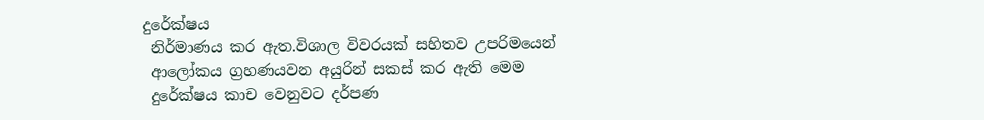දුරේක්ෂය
 නිර්මාණය කර ඇත.විශාල විවරයක් සහිතව උපරිමයෙන්
 ආලෝකය ග්‍රහණයවන අයුරින් සකස් කර ඇති මෙම
 දුරේක්ෂය කාච වෙනුවට දර්පණ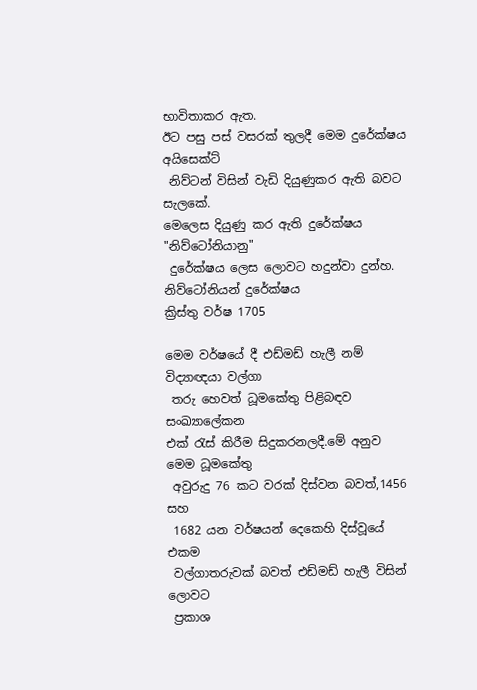භාවිතාකර ඇත.
ඊට පසු පස් වසරක් තුලදී මෙම දුරේක්ෂය අයිසෙක්ට්
 නිව්ටන් විසින් වැඩි දියුණුකර ඇති බවට සැලකේ.
මෙලෙස දියුණු කර ඇති දුරේක්ෂය "නිව්ටෝනියානු"
 දුරේක්ෂය ලෙස ලොවට හදුන්වා දුන්හ.
නිව්ටෝනියන් දුරේක්ෂය
ක්‍රිස්තු වර්ෂ 1705

මෙම වර්ෂයේ දී එඩ්මඩ් හැලී නම් විද්‍යාඥයා වල්ගා
 තරු හෙවත් ධූමකේතු පිළිබඳව සංඛ්‍යාලේකන
එක් රැස් කිරීම සිදුකරනලදී.මේ අනුව මෙම ධූමකේතු
 අවුරුදු 76 කට වරක් දිස්වන බවත්,1456 සහ
 1682 යන වර්ෂයන් දෙකෙහි දිස්වූයේ එකම
 වල්ගාතරුවක් බවත් එඩ්මඩ් හැලී විසින් ලොවට
 ප්‍රකාශ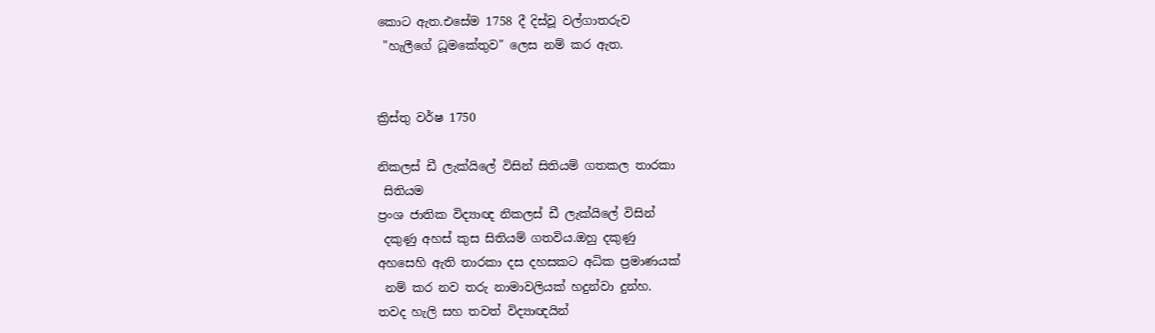කොට ඇත.එසේම 1758 දී දිස්වූ වල්ගාතරුව
 "හැලීගේ ධූමකේතුව" ලෙස නම් කර ඇත.


ක්‍රිස්තු වර්ෂ 1750

නිකලස් ඩී ලැක්යිලේ විසින් සිතියම් ගතකල තාරකා
 සිතියම
ප්‍රංශ ජාතික විද්‍යාඥ නිකලස් ඩී ලැක්යිලේ විසින්
 දකුණු අහස් කුස සිතියම් ගතවිය.ඔහු දකුණු
අහසෙහි ඇති තාරකා දස දහසකට අධික ප්‍රමාණයක්
 නම් කර නව තරු නාමාවලියක් හදුන්වා දුන්හ.
තවද හැලි සහ තවත් විද්‍යාඥයින්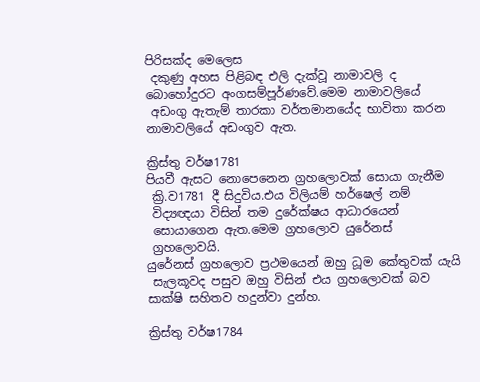පිරිසක්ද මෙලෙස
 දකුණු අහස පිළිබඳ එලි දැක්වූ නාමාවලි ද
බොහෝදුරට අංගසම්පූර්ණවේ.මෙම නාමාවලියේ
 අඩංගු ඇතැම් තාරකා වර්තමානයේද භාවිතා කරන
නාමාවලියේ අඩංගුව ඇත.

ක්‍රිස්තු වර්ෂ1781
පියවී ඇසට නොපෙනෙන ග්‍රහලොවක් සොයා ගැනීම
 ක්‍රි.ව1781 දී සිදුවිය.එය විලියම් හර්ෂෙල් නම්
 විද්‍යඥයා විසින් තම දුරේක්ෂය ආධාරයෙන්
 සොයාගෙන ඇත.මෙම ග්‍රහලොව යුරේනස්
 ග්‍රහලොවයි.
යුරේනස් ග්‍රහලොව ප්‍රථමයෙන් ඔහු ධූම කේතුවක් යැයි
 සැලකූවද පසුව ඔහු විසින් එය ග්‍රහලොවක් බව
සාක්ෂි සහිතව හදුන්වා දුන්හ.

ක්‍රිස්තු වර්ෂ1784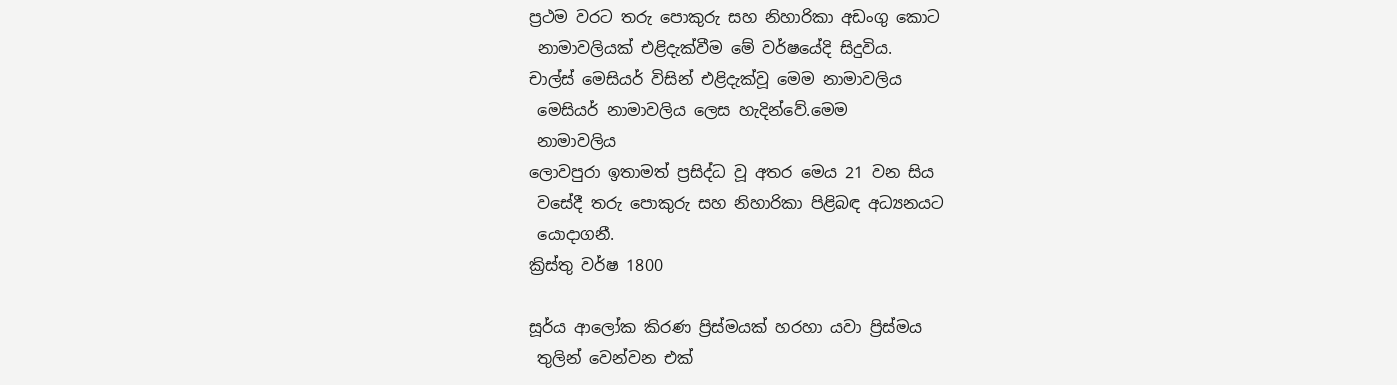ප්‍රථම වරට තරු පොකුරු සහ නිහාරිකා අඩංගු කොට
 නාමාවලියක් එළිදැක්වීම මේ වර්ෂයේදි සිදුවිය.
චාල්ස් මෙසියර් විසින් එළිදැක්වූ මෙම නාමාවලිය
 මෙසියර් නාමාවලිය ලෙස හැදින්වේ.මෙම
 නාමාවලිය
ලොවපුරා ඉතාමත් ප්‍රසිද්ධ වූ අතර මෙය 21 වන සිය
 වසේදී තරු පොකුරු සහ නිහාරිකා පිළිබඳ අධ්‍යනයට
 යොදාගනී.
ක්‍රිස්තු වර්ෂ 1800

සූර්ය ආලෝක කිරණ ප්‍රිස්මයක් හරහා යවා ප්‍රිස්මය
 තුලින් වෙන්වන එක්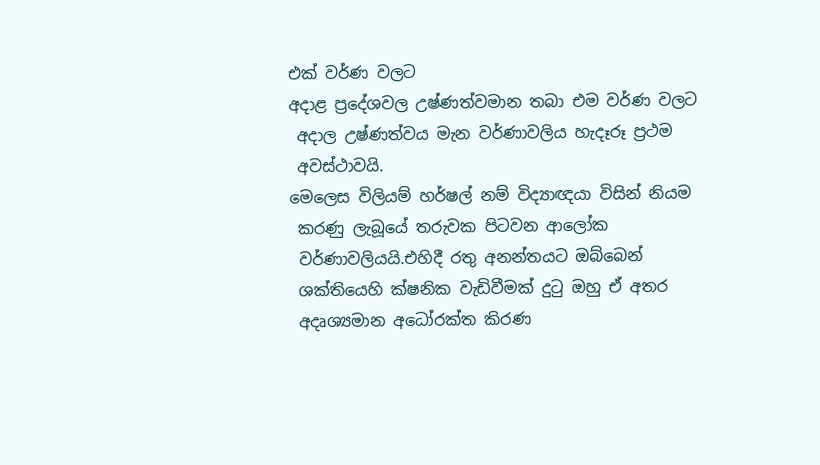එක් වර්ණ වලට
අදාළ ප්‍රදේශවල උෂ්ණත්වමාන තබා එම වර්ණ වලට
 අදාල උෂ්ණත්වය මැන වර්ණාවලිය හැදෑරූ ප්‍රථම
 අවස්ථාවයි.
මෙලෙස විලියම් හර්ෂල් නම් විද්‍යාඥයා විසින් නියම
 කරණු ලැබූයේ තරුවක පිටවන ආලෝක
 වර්ණාවලියයි.එහිදී රතු අනන්තයට ඔබ්බෙන්
 ශක්තියෙහි ක්ෂනික වැඩිවීමක් දුටු ඔහු ඒ අතර
 අදෘශ්‍යමාන අධෝරක්ත කිරණ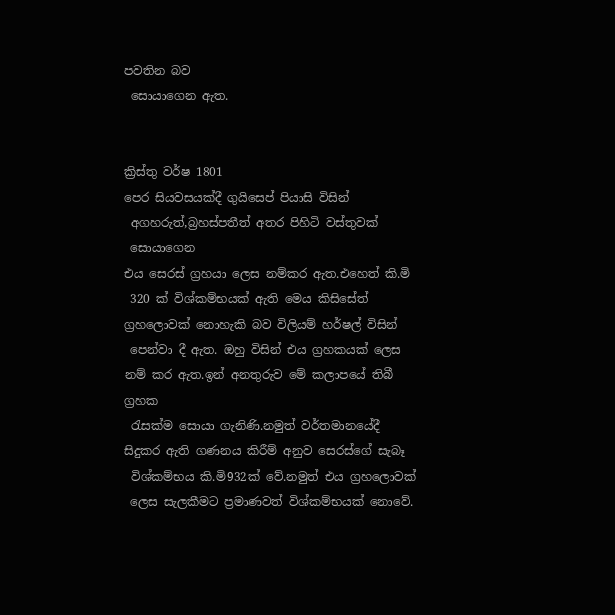පවතින බව
 සොයාගෙන ඇත.


ක්‍රිස්තු වර්ෂ 1801
පෙර සියවසයක්දී ගුයිසෙප් පියාසි විසින්
 අගහරුත්,බ්‍රහස්පතීත් අතර පිහිටි වස්තුවක්
 සොයාගෙන
එය සෙරස් ග්‍රහයා ලෙස නම්කර ඇත.එහෙත් කි.මි
 320 ක් විශ්කම්භයක් ඇති මෙය කිසිසේත්
ග්‍රහලොවක් නොහැකි බව විලියම් හර්ෂල් විසින්
 පෙන්වා දී ඇත. ඔහු විසින් එය ග්‍රහකයක් ලෙස
නම් කර ඇත.ඉන් අනතුරුව මේ කලාපයේ තිබී ග්‍රහක
 රැසක්ම සොයා ගැනිණි.නමුත් වර්තමානයේදී
සිදුකර ඇති ගණනය කිරීම් අනුව සෙරස්ගේ සැබෑ
 විශ්කම්භය කි.මි932ක් වේ.නමුත් එය ග්‍රහලොවක්
 ලෙස සැලකීමට ප්‍රමාණවත් විශ්කම්භයක් නොවේ.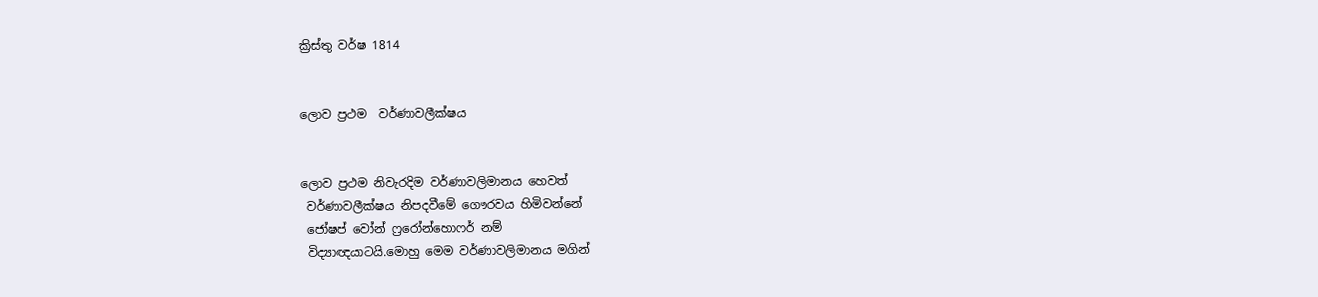ක්‍රිස්තු වර්ෂ 1814


ලොව ප්‍රථම  වර්ණාවලීක්ෂය


ලොව ප්‍රථම නිවැරදිම වර්ණාවලිමානය හෙවත්
 වර්ණාවලීක්ෂය නිපදවීමේ ගෞරවය හිමිවන්නේ
 ජෝෂප් වෝන් ෆ්‍රරෝන්හොෆර් නම්
 විද්‍යාඥයාටයි.මොහු මෙම වර්ණාවලිමානය මගින්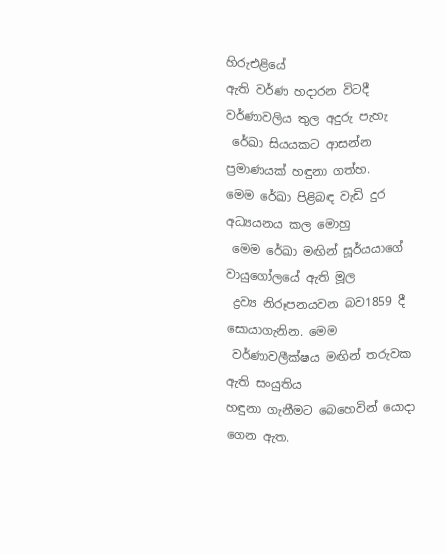හිරුඑළියේ
ඇති වර්ණ හදාරන විටදී වර්ණාවලිය තුල අදුරු පැහැ
 රේඛා සියයකට ආසන්න ප්‍රමාණයක් හඳුනා ගත්හ.
මෙම රේඛා පිළිබඳ වැඩි දුර අධ්‍යයනය කල මොහු
 මෙම රේඛා මඟින් සූර්යයාගේ වායුගෝලයේ ඇති මූල
 ද්‍රව්‍ය නිරූපනයවන බව1859 දී සොයාගැනින. මෙම
 වර්ණාවලීක්ෂය මඟින් තරුවක ඇති සංයුතිය
හඳුනා ගැනීමට බෙහෙවින් යොදා ගෙන ඇත.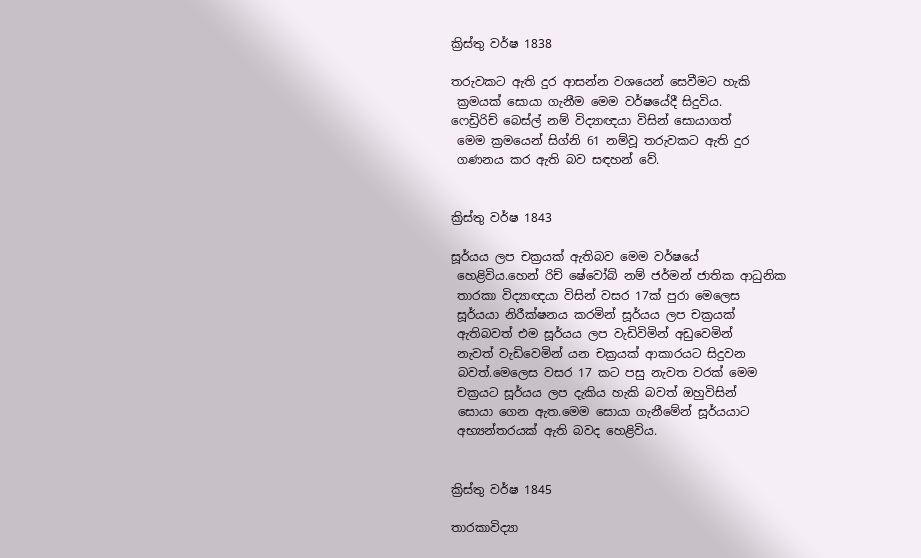ක්‍රිස්තු වර්ෂ 1838

තරුවකට ඇති දුර ආසන්න වශයෙන් සෙවීමට හැකි
 ක්‍රමයක් සොයා ගැනීම මෙම වර්ෂයේදී සිදුවිය.
ෆෙඩ්‍රිරිච් බෙස්ල් නම් විද්‍යාඥයා විසින් සොයාගත්
 මෙම ක්‍රමයෙන් සිග්නි 61 නම්වූ තරුවකට ඇති දුර
 ගණනය කර ඇති බව සඳහන් වේ.


ක්‍රිස්තු වර්ෂ 1843

සූර්යය ලප චක්‍රයක් ඇතිබව මෙම වර්ෂයේ
 හෙළිවිය.හෙන් රිච් ෂේවෝබ් නම් ජර්මන් ජාතික ආධුනික
 තාරකා විද්‍යාඥයා විසින් වසර 17ක් පුරා මෙලෙස
 සූර්යයා නිරීක්ෂනය කරමින් සූර්යය ලප චක්‍රයක්
 ඇතිබවත් එම සූර්යය ලප වැඩිවිමින් අඩුවෙමින්
 නැවත් වැඩිවෙමින් යන චක්‍රයක් ආකාරයට සිදුවන
 බවත්.මෙලෙස වසර 17 කට පසු නැවත වරක් මෙම
 චක්‍රයට සූර්යය ලප දැකිය හැකි බවත් ඔහුවිසින්
 සොයා ගෙන ඇත.මෙම සොයා ගැනීමේන් සූර්යයාට
 අභ්‍යන්තරයක් ඇති බවද හෙළිවිය.


ක්‍රිස්තු වර්ෂ 1845

තාරකාවිද්‍යා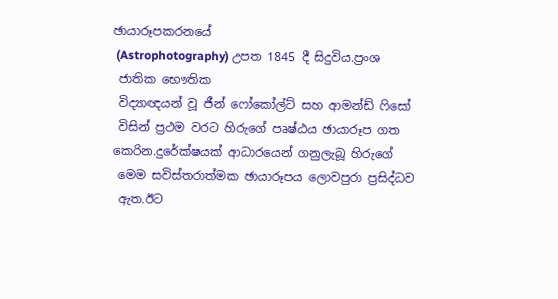ඡායාරූපකරනයේ
 (Astrophotography) උපත 1845 දී සිදුවිය.ප්‍රංශ
 ජාතික භෞතික
 විද්‍යාඥයන් වූ ජීන් ෆෝකෝල්ට් සහ ආමන්ඩ් ෆිසෝ
 විසින් ප්‍රථම වරට හිරුගේ පෘෂ්ඨය ඡායාරූප ගත
කෙරින.දුරේක්ෂයක් ආධාරයෙන් ගනුලැබූ හිරුගේ
 මෙම සවිස්තරාත්මක ඡායාරූපය ලොවපුරා ප්‍රසිද්ධව
 ඇත.ඊට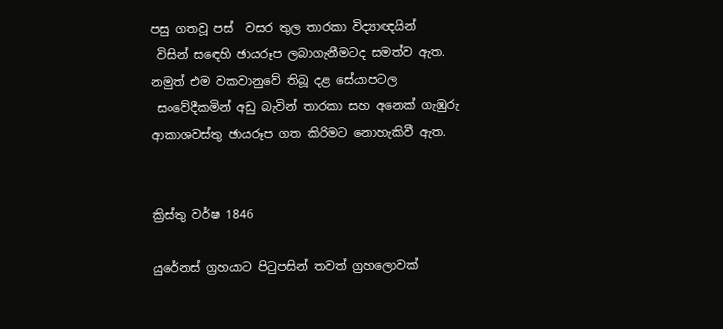පසු ගතවූ පස්  වසර තුල තාරකා විද්‍යාඥයින්
 විසින් සඳෙහි ඡායරූප ලබාගැනීමටද සමත්ව ඇත.
නමුත් එම වකවානුවේ තිබූ දළ සේයාපටල
 සංවේදීකමින් අඩු බැවින් තාරකා සහ අනෙක් ගැඹුරු
ආකාශවස්තු ඡායරූප ගත කිරිමට නොහැකිවී ඇත.


ක්‍රිස්තු වර්ෂ 1846

යුරේනස් ග්‍රහයාට පිටුපසින් තවත් ග්‍රහලොවක්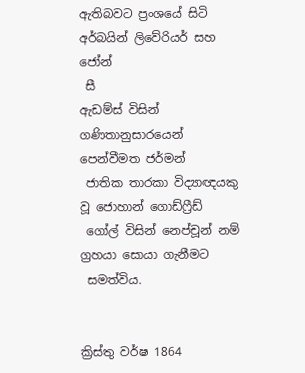ඇතිබවට ප්‍රංශයේ සිටි අර්බයින් ලිවේරියර් සහ ජෝන්
 සී
ඇඩම්ස් විසින් ගණිතානුසාරයෙන් පෙන්වීමත ජර්මන්
 ජාතික තාරකා විද්‍යාඥයකු වූ ජොහාන් ගොඩ්ෆ්‍රීඩ්
 ගෝල් විසින් නෙප්චූන් නම් ග්‍රහයා සොයා ගැනීමට
 සමත්විය.


ක්‍රිස්තු වර්ෂ 1864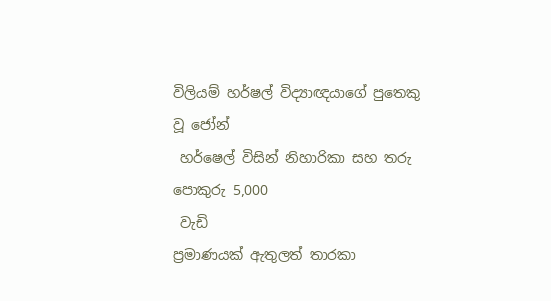විලියම් හර්ෂල් විද්‍යාඥයාගේ පුතෙකු වූ ජෝන්
 හර්ෂෙල් විසින් නිහාරිකා සහ තරු පොකුරු 5,000
 වැඩි
ප්‍රමාණයක් ඇතුලත් තාරකා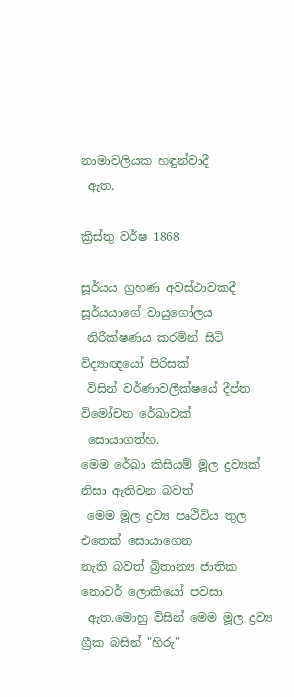නාමාවලියක හඳුන්වාදී
 ඇත.

ක්‍රිස්තු වර්ෂ 1868

සූර්යය ග්‍රහණ අවස්ථාවකදී සූර්යයාගේ වායුගෝලය
 නිරීක්ෂණය කරමින් සිටි විද්‍යාඥයෝ පිරිසක්
 විසින් වර්ණාවලීක්ෂයේ දීප්ත විමෝචන රේඛාවක්
 සොයාගත්හ.
මෙම රේඛා කිසියම් මූල ද්‍රව්‍යක් නිසා ඇතිවන බවත්
 මෙම මූල ද්‍රව්‍ය පෘථිවිය තුල එතෙක් සොයාගෙන
නැති බවත් බ්‍රිතාන්‍ය ජාතික නොවර් ලොකියෝ පවසා
 ඇත.මොහු විසින් මෙම මූල ද්‍රව්‍ය ග්‍රීක බසින් "හිරු"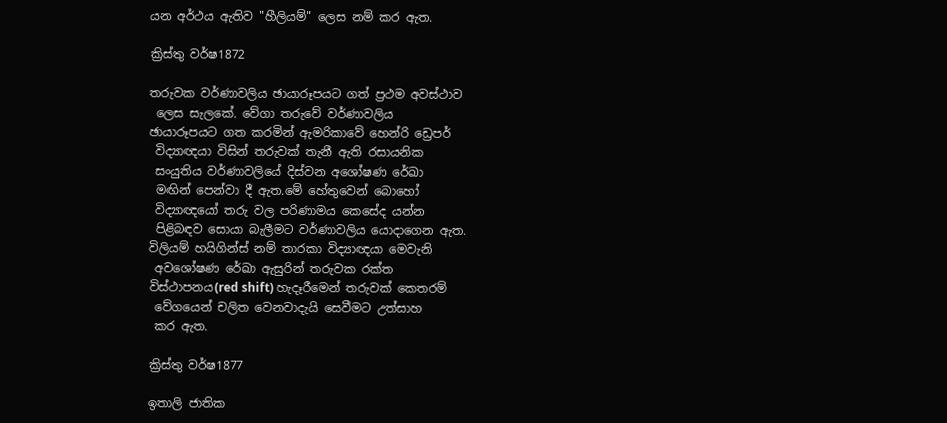යන අර්ථය ඇතිව "හීලියම්" ලෙස නම් කර ඇත.

ක්‍රිස්තු වර්ෂ1872

තරුවක වර්ණාවලිය ඡායාරූපයට ගත් ප්‍රථම අවස්ථාව
 ලෙස සැලකේ. වේගා තරුවේ වර්ණාවලිය
ඡායාරූපයට ගත කරමින් ඇමරිකාවේ හෙන්රි ඩ්‍රෙපර්
 විද්‍යාඥයා විසින් තරුවක් තැනී ඇති රසායනික
 සංයුතිය වර්ණාවලියේ දිස්වන අශෝෂණ රේඛා
 මඟින් පෙන්වා දී ඇත.මේ හේතුවෙන් බොහෝ
 විද්‍යාඥයෝ තරු වල පරිණාමය කෙසේද යන්න
 පිළිබඳව සොයා බැලීමට වර්ණාවලිය යොදාගෙන ඇත.
විලියම් හයිගින්ස් නම් තාරකා විද්‍යාඥයා මෙවැනි
 අවශෝෂණ රේඛා ඇසුරින් තරුවක රක්ත
විස්ථාපනය(red shift) හැදෑරීමෙන් තරුවක් කෙතරම්
 වේගයෙන් චලිත වෙනවාදැයි සෙවීමට උත්සාහ
 කර ඇත.

ක්‍රිස්තු වර්ෂ1877

ඉතාලි ජාතික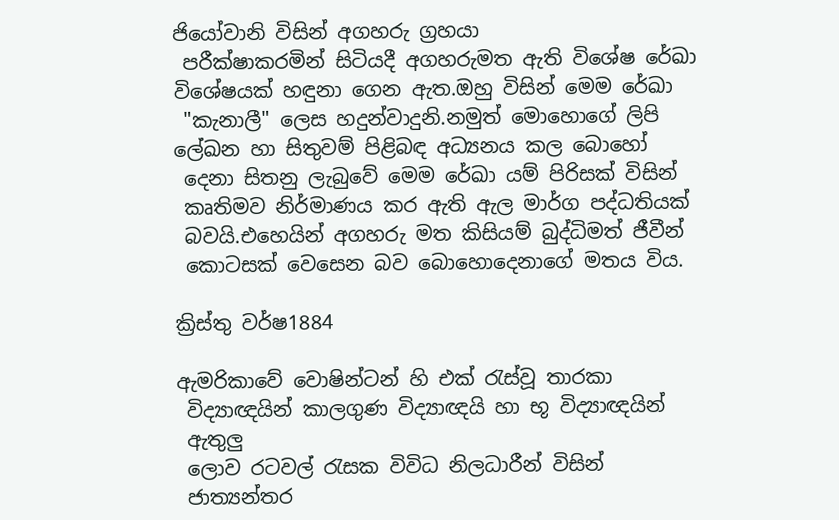ජියෝවානි විසින් අගහරු ග්‍රහයා
 පරීක්ෂාකරමින් සිටියදී අගහරුමත ඇති විශේෂ රේඛා
විශේෂයක් හඳුනා ගෙන ඇත.ඔහු විසින් මෙම රේඛා
 "කැනාලී" ලෙස හදුන්වාදුනි.නමුත් මොහොගේ ලිපි
ලේඛන හා සිතුවම් පිළිබඳ අධ්‍යනය කල බොහෝ
 දෙනා සිතනු ලැබුවේ මෙම රේඛා යම් පිරිසක් විසින්
 කෘතිමව නිර්මාණය කර ඇති ඇල මාර්ග පද්ධතියක්
 බවයි.එහෙයින් අගහරු මත කිසියම් බුද්ධිමත් ජීවීන්
 කොටසක් වෙසෙන බව බොහොදෙනාගේ මතය විය.

ක්‍රිස්තු වර්ෂ1884

ඇමරිකාවේ වොෂින්ටන් හි එක් රැස්වූ තාරකා
 විද්‍යාඥයින් කාලගුණ විද්‍යාඥයි හා භූ විද්‍යාඥයින්
 ඇතුලු
 ලොව රටවල් රැසක විවිධ නිලධාරීන් විසින්
 ජාත්‍යන්තර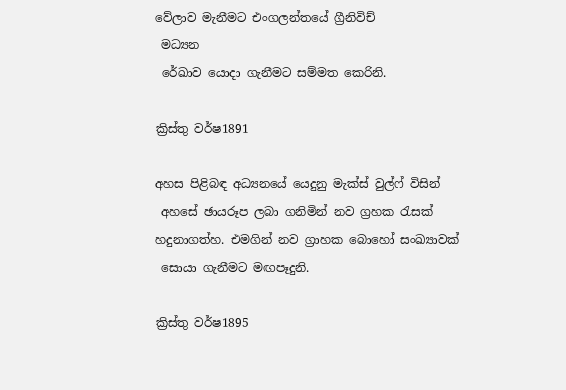වේලාව මැනීමට එංගලන්තයේ ග්‍රීනිවිච්
 මධ්‍යන
 රේඛාව යොදා ගැනීමට සම්මත කෙරිනි.

ක්‍රිස්තු වර්ෂ1891

අහස පිළිබඳ අධ්‍යනයේ යෙදුනු මැක්ස් වුල්ෆ් විසින්
 අහසේ ඡායරූප ලබා ගනිමින් නව ග්‍රහක රැසක්
හදුනාගත්හ. එමගින් නව ග්‍රාහක බොහෝ සංඛ්‍යාවක්
 සොයා ගැනීමට මඟපෑදුනි.

ක්‍රිස්තු වර්ෂ1895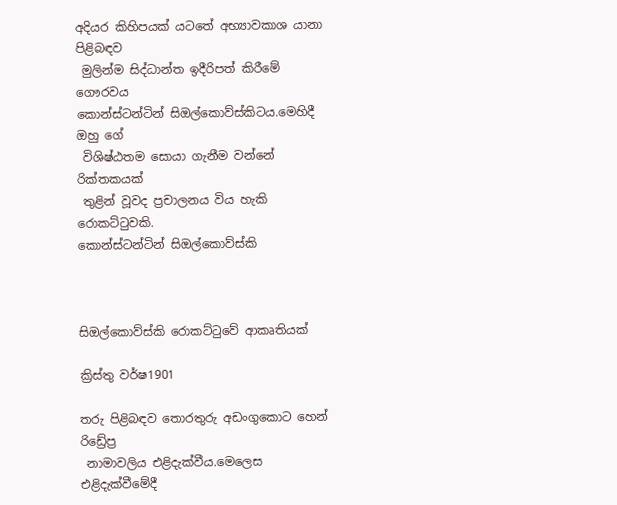අදියර කිහිපයක් යටතේ අභ්‍යාවකාශ යානා පිළිබඳව
 මුලින්ම සිද්ධාන්ත ඉදීරිපත් කිරීමේ ගෞරවය
කොන්ස්ටන්ටින් සිඔල්කොව්ස්කිටය.මෙහිදී ඔහු ගේ
 විශිෂ්ඨතම සොයා ගැනීම වන්නේ රික්තකයක්
 තුළින් වූවද ප්‍රචාලනය විය හැකි රොකට්ටුවකි.
කොන්ස්ටන්ටින් සිඔල්කොව්ස්කි



සිඔල්කොව්ස්කි රොකට්ටුවේ ආකෘතියක්

ක්‍රිස්තු වර්ෂ1901

තරු පිළිබඳව තොරතුරු අඩංගුකොට හෙන් රිඩ්‍රේප්‍ර
 නාමාවලිය එළිදැක්වීය.මෙලෙස එළිදැක්වීමේදී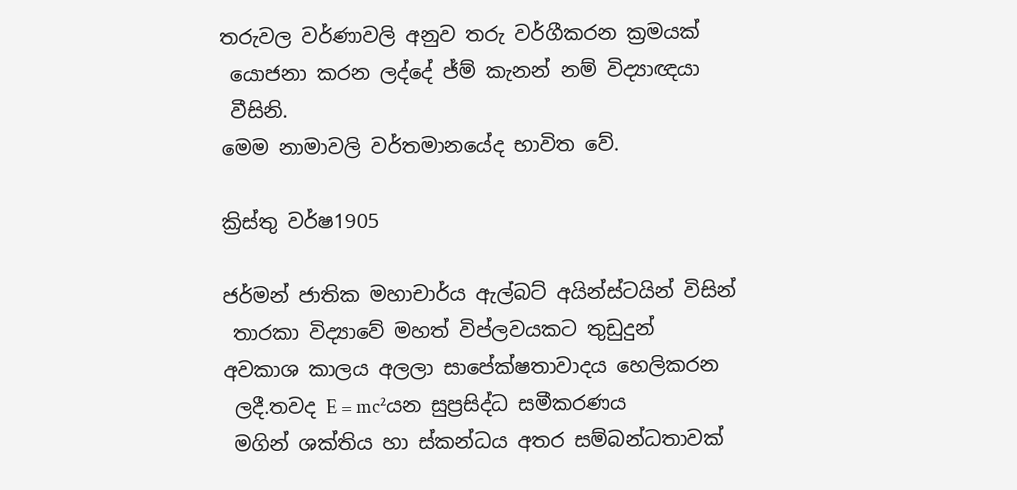තරුවල වර්ණාවලි අනුව තරු වර්ගීකරන ක්‍රමයක්
 යොජනා කරන ලද්දේ ජ්ම් කැනන් නම් විද්‍යාඥයා
 වීසිනි.
මෙම නාමාවලි වර්තමානයේද භාවිත වේ.

ක්‍රිස්තු වර්ෂ1905

ජර්මන් ජාතික මහාචාර්ය ඇල්බට් අයින්ස්ටයින් විසින්
 තාරකා විද්‍යාවේ මහත් විප්ලවයකට තුඩුදුන්
අවකාශ කාලය අලලා සාපේක්ෂතාවාදය හෙලිකරන
 ලදී.තවද E = mc²යන සුප්‍රසිද්ධ සමීකරණය
 මගින් ශක්තිය හා ස්කන්ධය අතර සම්බන්ධතාවක්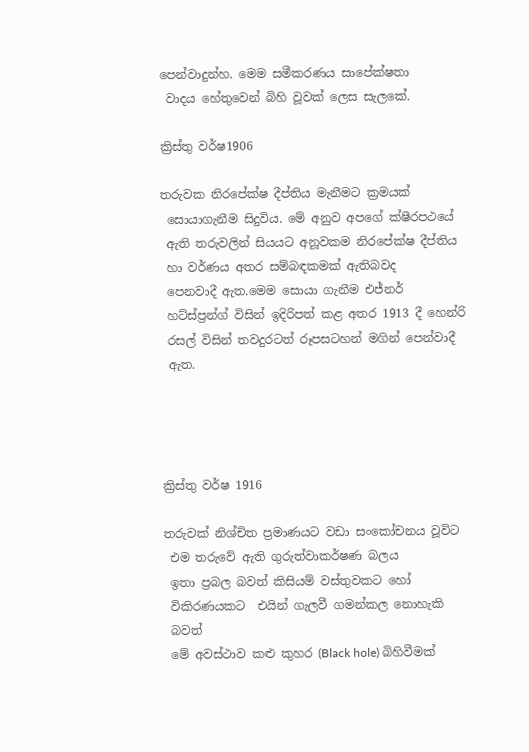පෙන්වාදුන්හ. මෙම සමීකරණය සාපේක්ෂතා
 වාදය හේතුවෙන් බිහි වූවක් ලෙස සැලකේ.

ක්‍රිස්තු වර්ෂ1906

තරුවක නිරපේක්ෂ දීප්තිය මැනීමට ක්‍රමයක්
 සොයාගැනීම සිදුවිය. මේ අනුව අපගේ ක්ෂීරපථයේ
 ඇති තරුවලින් සියයට අනූවකම නිරපේක්ෂ දීප්තිය
 හා වර්ණය අතර සම්බඳකමක් ඇතිබවද
 පෙනවාදී ඇත.මෙම සොයා ගැනීම එජ්නර්
 හට්ස්ප්‍රන්ග් විසින් ඉදිරිපත් කළ අතර 1913 දී හෙන්රි
 රසල් විසින් තවදුරටත් රූපසටහන් මගින් පෙන්වාදී
 ඇත.




ක්‍රිස්තු වර්ෂ 1916

තරුවක් නිශ්චිත ප්‍රමාණයට වඩා සංකෝචනය වූවිට
 එම තරුවේ ඇති ගුරුත්වාකර්ෂණ බලය
 ඉතා ප්‍රබල බවත් කිසියම් වස්තුවකට හෝ
 විකිරණයකට  එයින් ගැලවී ගමන්කල නොහැකි
 බවත්
 මේ අවස්ථාව කළු කුහර (Black hole) බිහිවීමක්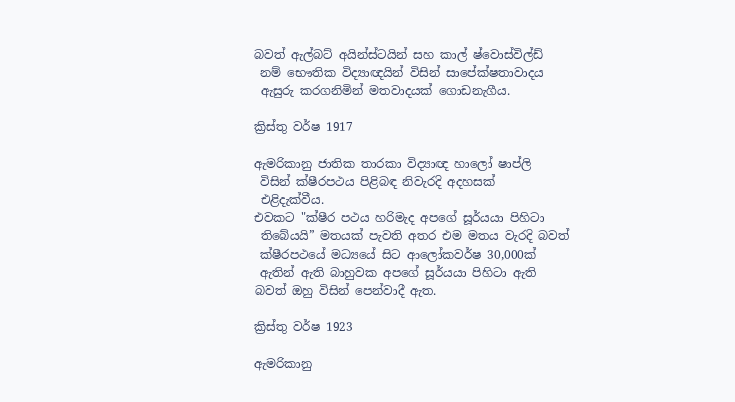බවත් ඇල්බට් අයින්ස්ටයින් සහ කාල් ෂ්වොස්විල්ඩ්
 නම් භෞතික විද්‍යාඥයින් විසින් සාපේක්ෂතාවාදය
 ඇසුරු කරගනිමින් මතවාදයක් ගොඩනැගීය.

ක්‍රිස්තු වර්ෂ 1917

ඇමරිකානු ජාතික තාරකා විද්‍යාඥ හාලෝ ෂාප්ලි
 විසින් ක්ෂීරපථය පිළිබඳ නිවැරදි අදහසක්
 එළිදැක්වීය.
එවකට "ක්ෂීර පථය හරිමැද අපගේ සූර්යයා පිහිටා
 තිබේයයි” මතයක් පැවති අතර එම මතය වැරදි බවත්
 ක්ෂීරපථයේ මධ්‍යයේ සිට ආලෝකවර්ෂ 30,000ක්
 ඇතින් ඇති බාහුවක අපගේ සූර්යයා පිහිටා ඇති
බවත් ඔහු විසින් පෙන්වාදී ඇත.

ක්‍රිස්තු වර්ෂ 1923

ඇමරිකානු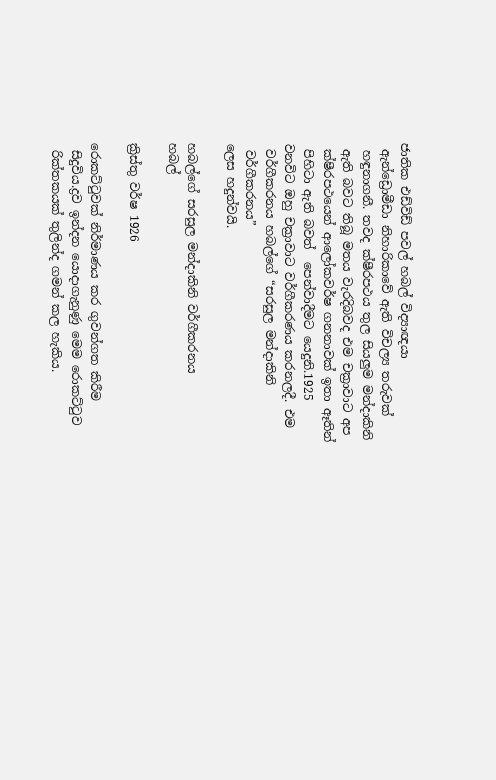ජාතික එඩ්විඩ් පවල් හබල් විද්‍යාඥයා
 ඇන්ඩ්‍රොමීඩා නිහාරිකාවේ ඇති විචල්‍ය තරුවක්
 හඳුනාගනී. තවද ක්ෂීරපථය තුල සියලුම මන්දාකිනි
 ඇති බවට තිබූ මතය වැරදිබවද එම චක්‍රාවාට අප
 ක්ෂීරපථයෙන් ආලෝකවර්ෂ ගනනාවක් ඉතා ඈතින්
 පිහිටා ඇති බවත්  පෙන්වාදීමට යෙදුනි.1925
වනවිට ඔහු චක්‍රාවාට වර්ගීකරණය කරනලදී. එම
 වර්ගීකරනය හබල්ගේ “සරසුල මන්දාකිනි
 වර්ගීකරනය”
ලෙස හදුන්වයි.

හබල්ගේ සරසුල මන්දාකිනි වර්ගීකරනය
හබල්

ක්‍රිස්තු වර්ෂ 1926

රොකට්ටුවක් නිර්මාණය කර ගුවන්ගත කිරීම
 සිදුවිය.ද්‍රව ඉන්දන යොදාගැනුණු මෙම රොකට්ටුව
 රික්තකයක් තුලින්ද ගමන් කල හැකිය.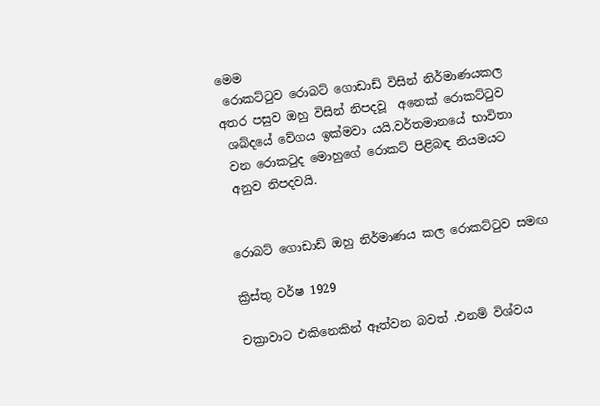මෙම
 රොකට්ටුව රොබට් ගොඩාඩ් විසින් නිර්මාණයකල
අතර පසුව ඔහු විසින් නිපදවූ  අනෙක් රොකට්ටුව
 ශබ්දයේ වේගය ඉක්මවා යයි.වර්තමානයේ භාවිතා
 වන රොකටුද මොහුගේ රොකට් පිළිබඳ නියමයට
 අනුව නිපදවයි.


රොබට් ගොඩාඩ් ඔහු නිර්මාණය කල රොකට්ටුව සමඟ

ක්‍රිස්තු වර්ෂ 1929

චක්‍රාවාට එකිනෙකින් ඈත්වන බවත් .එනම් විශ්වය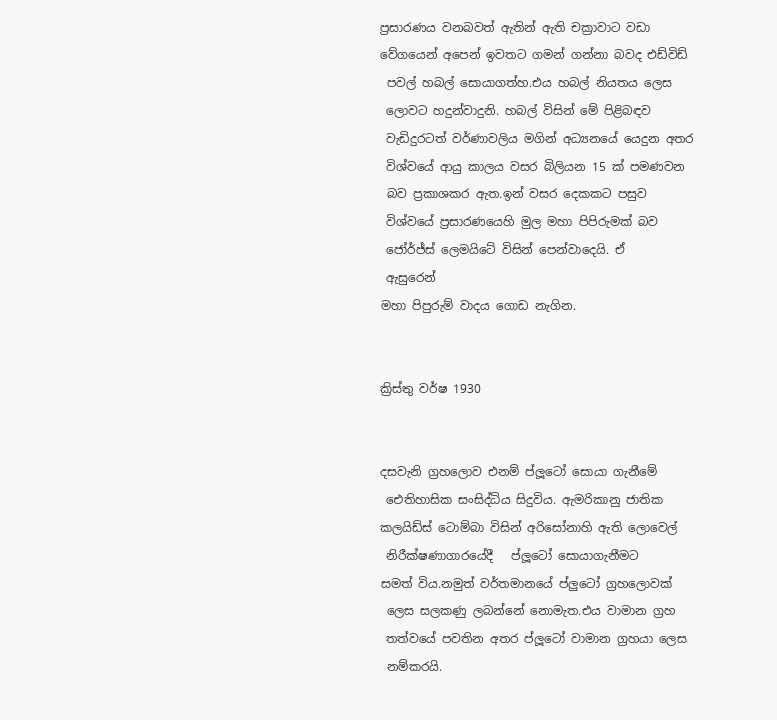ප්‍රසාරණය වනබවත් ඇතින් ඇති චක්‍රාවාට වඩා
වේගයෙන් අපෙන් ඉවතට ගමන් ගන්නා බවද එඩ්විඩ්
 පවල් හබල් සොයාගත්හ.එය හබල් නියතය ලෙස
 ලොවට හදුන්වාදුනි. හබල් විසින් මේ පිළිබඳව
 වැඩිදුරටත් වර්ණාවලිය මගින් අධ්‍යනයේ යෙදුන අතර
 විශ්වයේ ආයු කාලය වසර බිලියන 15 ක් පමණවන
 බව ප්‍රකාශකර ඇත.ඉන් වසර දෙකකට පසුව
 විශ්වයේ ප්‍රසාරණයෙහි මුල මහා පිපිරුමක් බව
 ජෝර්ජ්ස් ලෙමයිටේ විසින් පෙන්වාදෙයි. ඒ
 ඇසුරෙන්
මහා පිපුරුම් වාදය ගොඩ නැගින.


ක්‍රිස්තු වර්ෂ 1930


දසවැනි ග්‍රහලොව එනම් ප්ලූටෝ සොයා ගැනීමේ
 ඓතිහාසික සංසිද්ධිය සිදුවිය. ඇමරිකානු ජාතික
කලයිඩ්ස් ටොම්බා විසින් අරිසෝනාහි ඇති ලොවෙල්
 නිරීක්ෂණාගාරයේදී   ප්ලූටෝ සොයාගැනීමට
සමත් විය.නමුත් වර්තමානයේ ප්ලුටෝ ග්‍රහලොවක්
 ලෙස සලකණු ලබන්නේ නොමැත.එය වාමාන ග්‍රහ
 තත්වයේ පවතින අතර ප්ලූටෝ වාමාන ග්‍රහයා ලෙස
 නම්කරයි.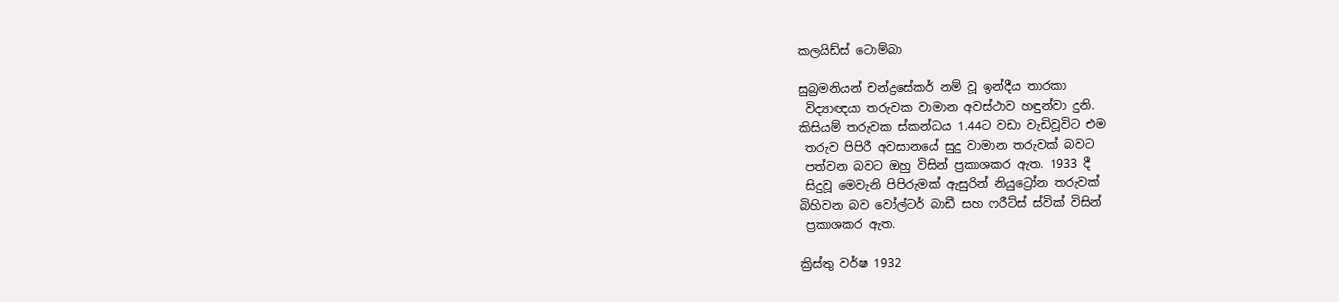කලයිඩ්ස් ටොම්බා

සුබ්‍රමනියන් චන්ද්‍රසේකර් නම් වූ ඉන්දීය තාරකා
 විද්‍යාඥයා තරුවක වාමාන අවස්ථාව හඳුන්වා දුනි.
කිසියම් තරුවක ස්කන්ධය 1.44ට වඩා වැඩිවූවිට එම
 තරුව පිපිරී අවසානයේ සුදු වාමාන තරුවක් බවට
 පත්වන බවට ඔහු විසින් ප්‍රකාශකර ඇත. 1933 දී
 සිදුවූ මෙවැනි පිපිරුමක් ඇසුරින් නියුට්‍රෝන තරුවක්
බිහිවන බව වෝල්ටර් බාඩී සහ ෆරීට්ස් ස්වික් විසින්
 ප්‍රකාශකර ඇත.

ක්‍රිස්තු වර්ෂ 1932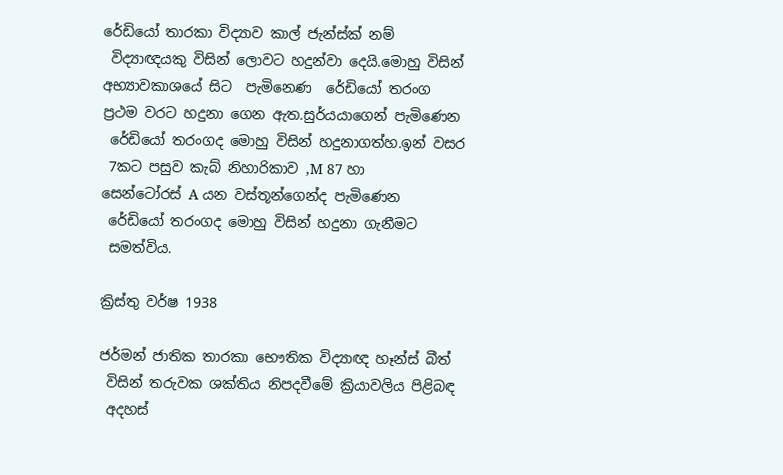රේඩියෝ තාරකා විද්‍යාව කාල් ජැන්ස්ක් නම්
 විද්‍යාඥයකු විසින් ලොවට හදුන්වා දෙයි.මොහු විසින්
අභ්‍යාවකාශයේ සිට  පැමිනෙණ  රේඩියෝ තරංග
ප්‍රථම වරට හදුනා ගෙන ඇත.සුර්යයාගෙන් පැමිණෙන
 රේඩියෝ තරංගද මොහු විසින් හදුනාගත්හ.ඉන් වසර
 7කට පසුව කැබ් නිහාරිකාව ,M 87 හා
සෙන්ටෝරස් A යන වස්තූන්ගෙන්ද පැමිණෙන
 රේඩියෝ තරංගද මොහු විසින් හදුනා ගැනීමට
 සමත්විය.

ක්‍රිස්තු වර්ෂ 1938

ජර්මන් ජාතික තාරකා භෞතික විද්‍යාඥ හෑන්ස් බීත්
 විසින් තරුවක ශක්තිය නිපදවීමේ ක්‍රියාවලිය පිළිබඳ
 අදහස්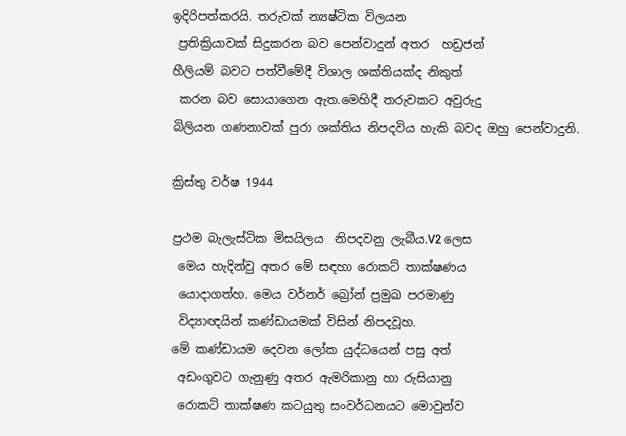ඉදිරිපත්කරයි. තරුවක් න්‍යෂ්ටික විලයන
 ප්‍රතික්‍රියාවක් සිදුකරන බව පෙන්වාදුන් අතර  හඩ්‍රජන්
හීලියම් බවට පත්වීමේදී විශාල ශක්තියක්ද නිකුත්
 කරන බව සොයාගෙන ඇත.මෙහිදී තරුවකට අවුරුදු
බිලියන ගණනාවක් පුරා ශක්තිය නිපදවිය හැකි බවද ඔහු පෙන්වාදුනි.

ක්‍රිස්තු වර්ෂ 1944

ප්‍රථම බැලැස්ටික මිසයිලය  නිපදවනු ලැබීය.V2 ලෙස
 මෙය හැදින්වු අතර මේ සඳහා රොකට් තාක්ෂණය
 යොදාගත්හ. මෙය වර්නර් බ්‍රෝන් ප්‍රමුඛ පරමාණු
 විද්‍යාඥයින් කණ්ඩායමක් විසින් නිපදවූහ.
මේ කණ්ඩායම දෙවන ලෝක යුද්ධයෙන් පසු අත්
 අඩංගුවට ගැනුණු අතර ඇමරිකානු හා රුසියානු
 රොකට් තාක්ෂණ කටයුතු සංවර්ධනයට මොවුන්ව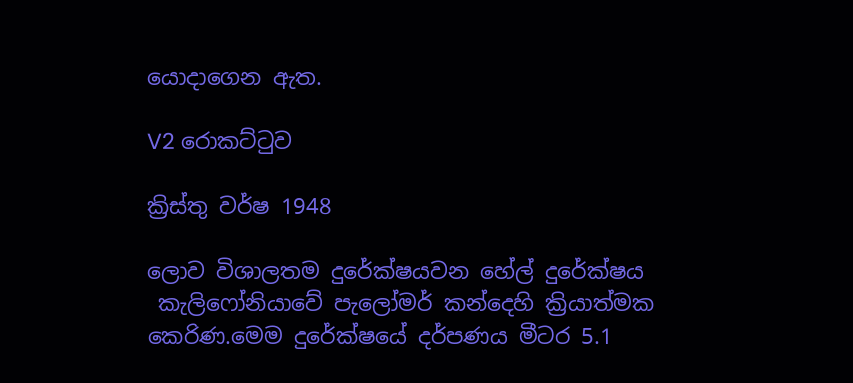යොදාගෙන ඇත.

V2 රොකට්ටුව

ක්‍රිස්තු වර්ෂ 1948

ලොව විශාලතම දුරේක්ෂයවන හේල් දුරේක්ෂය
 කැලිෆෝනියාවේ පැලෝමර් කන්දෙහි ක්‍රියාත්මක
කෙරිණ.මෙම දුරේක්ෂයේ දර්පණය මීටර 5.1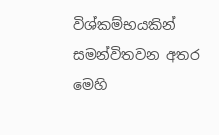විශ්කම්භයකින් සමන්විතවන අතර මෙහි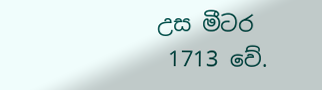උස මීටර
 1713 වේ.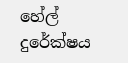හේල් දුරේක්ෂය